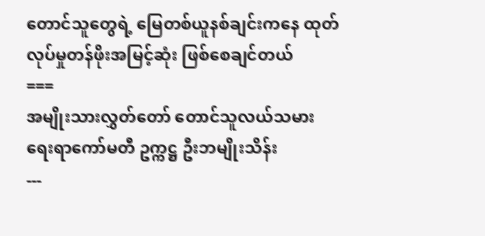တောင်သူတွေရဲ့ မြေတစ်ယူနစ်ချင်းကနေ ထုတ်လုပ်မှုတန်ဖိုးအမြင့်ဆုံး ဖြစ်စေချင်တယ်
===
အမျိုးသားလွှတ်တော် တောင်သူလယ်သမားရေးရာကော်မတီ ဥက္ကဋ္ဌ ဦးဘမျိုးသိန်း
---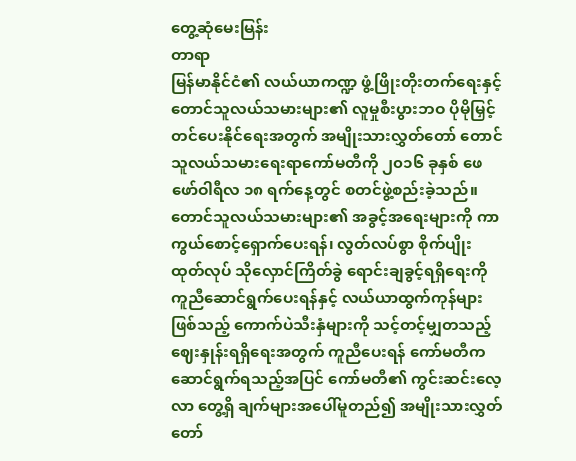တွေ့ဆုံမေးမြန်း
တာရာ
မြန်မာနိုင်ငံ၏ လယ်ယာကဏ္ဍ ဖွံ့ဖြိုးတိုးတက်ရေးနှင့် တောင်သူလယ်သမားများ၏ လူမှုစီးပွားဘဝ ပိုမိုမြှင့်တင်ပေးနိုင်ရေးအတွက် အမျိုးသားလွှတ်တော် တောင်သူလယ်သမားရေးရာကော်မတီကို ၂၀၁၆ ခုနှစ် ဖေဖော်ဝါရီလ ၁၈ ရက်နေ့တွင် စတင်ဖွဲ့စည်းခဲ့သည်။
တောင်သူလယ်သမားများ၏ အခွင့်အရေးများကို ကာကွယ်စောင့်ရှောက်ပေးရန်၊ လွတ်လပ်စွာ စိုက်ပျိုးထုတ်လုပ် သိုလှောင်ကြိတ်ခွဲ ရောင်းချခွင့်ရရှိရေးကို ကူညီဆောင်ရွက်ပေးရန်နှင့် လယ်ယာထွက်ကုန်များဖြစ်သည့် ကောက်ပဲသီးနှံများကို သင့်တင့်မျှတသည့် ဈေးနှုန်းရရှိရေးအတွက် ကူညီပေးရန် ကော်မတီက ဆောင်ရွက်ရသည့်အပြင် ကော်မတီ၏ ကွင်းဆင်းလေ့လာ တွေ့ရှိ ချက်များအပေါ်မူတည်၍ အမျိုးသားလွှတ်တော်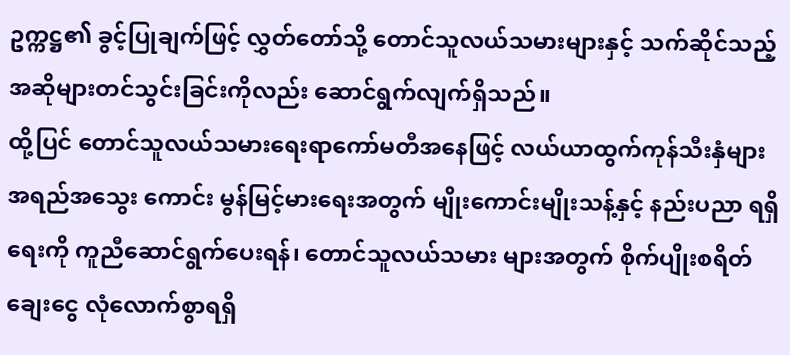ဥက္ကဋ္ဌ၏ ခွင့်ပြုချက်ဖြင့် လွှတ်တော်သို့ တောင်သူလယ်သမားများနှင့် သက်ဆိုင်သည့် အဆိုများတင်သွင်းခြင်းကိုလည်း ဆောင်ရွက်လျက်ရှိသည်။
ထို့ပြင် တောင်သူလယ်သမားရေးရာကော်မတီအနေဖြင့် လယ်ယာထွက်ကုန်သီးနှံများ အရည်အသွေး ကောင်း မွန်မြင့်မားရေးအတွက် မျိုးကောင်းမျိုးသန့်နှင့် နည်းပညာ ရရှိရေးကို ကူညီဆောင်ရွက်ပေးရန်၊ တောင်သူလယ်သမား များအတွက် စိုက်ပျိုးစရိတ်ချေးငွေ လုံလောက်စွာရရှိ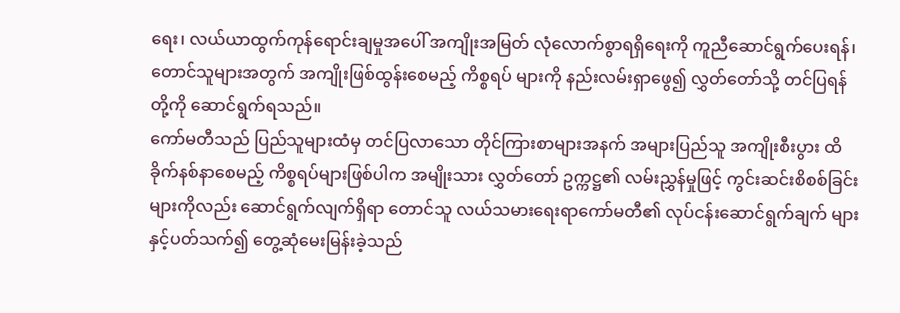ရေး၊ လယ်ယာထွက်ကုန်ရောင်းချမှုအပေါ် အကျိုးအမြတ် လုံလောက်စွာရရှိရေးကို ကူညီဆောင်ရွက်ပေးရန်၊ တောင်သူများအတွက် အကျိုးဖြစ်ထွန်းစေမည့် ကိစ္စရပ် များကို နည်းလမ်းရှာဖွေ၍ လွှတ်တော်သို့ တင်ပြရန်တို့ကို ဆောင်ရွက်ရသည်။
ကော်မတီသည် ပြည်သူများထံမှ တင်ပြလာသော တိုင်ကြားစာများအနက် အများပြည်သူ အကျိုးစီးပွား ထိခိုက်နစ်နာစေမည့် ကိစ္စရပ်များဖြစ်ပါက အမျိုးသား လွှတ်တော် ဥက္ကဋ္ဌ၏ လမ်းညွှန်မှုဖြင့် ကွင်းဆင်းစိစစ်ခြင်း များကိုလည်း ဆောင်ရွက်လျက်ရှိရာ တောင်သူ လယ်သမားရေးရာကော်မတီ၏ လုပ်ငန်းဆောင်ရွက်ချက် များနှင့်ပတ်သက်၍ တွေ့ဆုံမေးမြန်းခဲ့သည်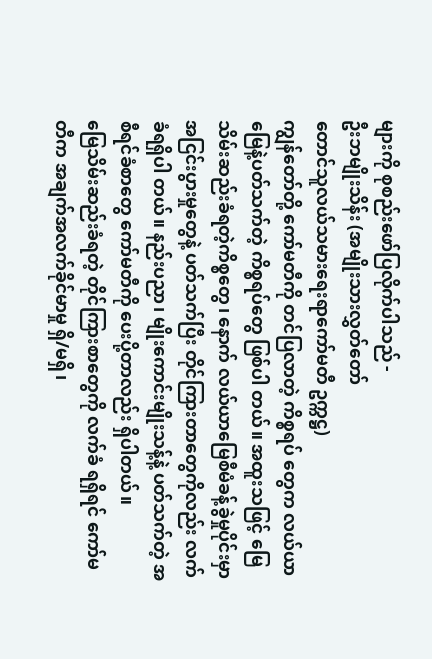များကို စုစည်းဖော်ပြလိုက်ပါသည် -
ဦးဘမျိုးသိန်း (အမျိုးသားလွှတ်တော်
တောင်သူလယ်သမားရေးရာကော်မတီ ဥက္ကဋ္ဌ)
ကျွန်တော်တို့ ကော်မတီကို တင်ပြလာတဲ့ ကိစ္စရပ် တွေက လယ်ယာမြေနဲ့ပတ်သက်တဲ့ ကိစ္စရပ်တွေ ဖြစ်ပါ တယ်။ အထူးသဖြင့် မြေသိမ်းဆည်းခံရတဲ့ကိစ္စတွေ၊ နောက် လယ်ယာမြေစီမံခန့်ခွဲမှုပိုင်းမှာ အငြင်းပွားမှုတွေနဲ့ ပတ်သက်ပြီး တိုင်ကြားတာတွေကိုလည်း လက်ခံရရှိပါ တယ်။ နည်းပညာ၊ မျိုးကောင်းမျိုးသန့်နဲ့ ပတ်သက်တဲ့ အစီရင်ခံစာတွေ ကော်မတီကို ပေးပို့တာလည်း ရှိပါတယ်။
မြေသိမ်းဆည်းခံရတဲ့ တိုင်ကြားစာတွေကို လက်ခံ ရရှိရင် ကော်မတီက အချက်အလက်ခိုင်မာမှု ရှိ/မရှိ၊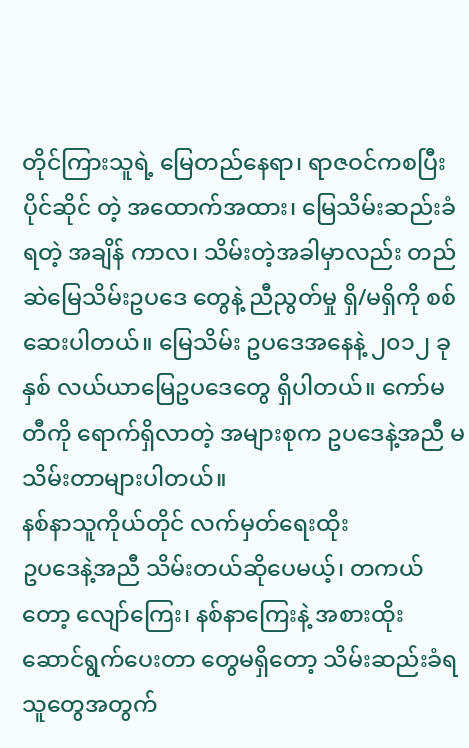တိုင်ကြားသူရဲ့ မြေတည်နေရာ၊ ရာဇဝင်ကစပြီး ပိုင်ဆိုင် တဲ့ အထောက်အထား၊ မြေသိမ်းဆည်းခံရတဲ့ အချိန် ကာလ၊ သိမ်းတဲ့အခါမှာလည်း တည်ဆဲမြေသိမ်းဥပဒေ တွေနဲ့ ညီညွတ်မှု ရှိ/မရှိကို စစ်ဆေးပါတယ်။ မြေသိမ်း ဥပဒေအနေနဲ့ ၂၀၁၂ ခုနှစ် လယ်ယာမြေဥပဒေတွေ ရှိပါတယ်။ ကော်မတီကို ရောက်ရှိလာတဲ့ အများစုက ဥပဒေနဲ့အညီ မသိမ်းတာများပါတယ်။
နစ်နာသူကိုယ်တိုင် လက်မှတ်ရေးထိုး
ဥပဒေနဲ့အညီ သိမ်းတယ်ဆိုပေမယ့်၊ တကယ်တော့ လျော်ကြေး၊ နစ်နာကြေးနဲ့ အစားထိုး ဆောင်ရွက်ပေးတာ တွေမရှိတော့ သိမ်းဆည်းခံရသူတွေအတွက်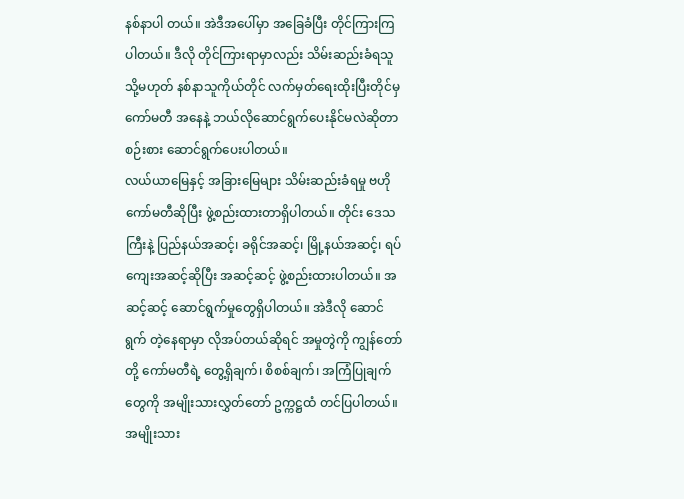နစ်နာပါ တယ်။ အဲဒီအပေါ်မှာ အခြေခံပြီး တိုင်ကြားကြပါတယ်။ ဒီလို တိုင်ကြားရာမှာလည်း သိမ်းဆည်းခံရသူ သို့မဟုတ် နစ်နာသူကိုယ်တိုင် လက်မှတ်ရေးထိုးပြီးတိုင်မှ ကော်မတီ အနေနဲ့ ဘယ်လိုဆောင်ရွက်ပေးနိုင်မလဲဆိုတာ စဉ်းစား ဆောင်ရွက်ပေးပါတယ်။
လယ်ယာမြေနှင့် အခြားမြေများ သိမ်းဆည်းခံရမှု ဗဟိုကော်မတီဆိုပြီး ဖွဲ့စည်းထားတာရှိပါတယ်။ တိုင်း ဒေသကြီးနဲ့ ပြည်နယ်အဆင့်၊ ခရိုင်အဆင့်၊ မြို့နယ်အဆင့်၊ ရပ်ကျေးအဆင့်ဆိုပြီး အဆင့်ဆင့် ဖွဲ့စည်းထားပါတယ်။ အဆင့်ဆင့် ဆောင်ရွက်မှုတွေရှိပါတယ်။ အဲဒီလို ဆောင်ရွက် တဲ့နေရာမှာ လိုအပ်တယ်ဆိုရင် အမှုတွဲကို ကျွန်တော်တို့ ကော်မတီရဲ့ တွေ့ရှိချက်၊ စိစစ်ချက်၊ အကြံပြုချက်တွေကို အမျိုးသားလွှတ်တော် ဥက္ကဋ္ဌထံ တင်ပြပါတယ်။
အမျိုးသား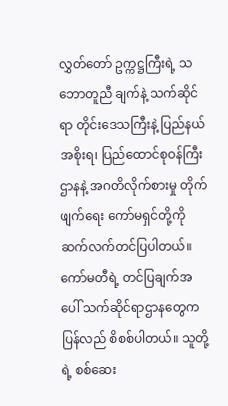လွှတ်တော် ဥက္ကဋ္ဌကြီးရဲ့ သဘောတူညီ ချက်နဲ့ သက်ဆိုင်ရာ တိုင်းဒေသကြီးနဲ့ ပြည်နယ်အစိုးရ၊ ပြည်ထောင်စုဝန်ကြီးဌာနနဲ့ အဂတိလိုက်စားမှု တိုက်ဖျက်ရေး ကော်မရှင်တို့ကို ဆက်လက်တင်ပြပါတယ်။ ကော်မတီရဲ့ တင်ပြချက်အပေါ် သက်ဆိုင်ရာဌာနတွေက ပြန်လည် စိစစ်ပါတယ်။ သူတို့ရဲ့ စစ်ဆေး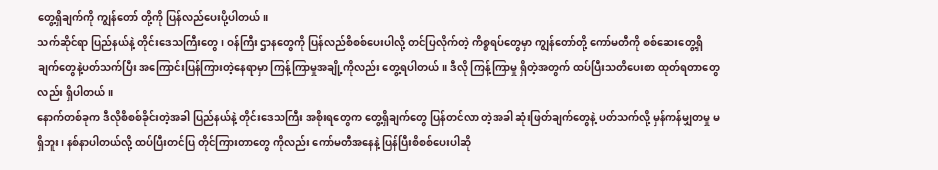တွေ့ရှိချက်ကို ကျွန်တော် တို့ကို ပြန်လည်ပေးပို့ပါတယ်။
သက်ဆိုင်ရာ ပြည်နယ်နဲ့ တိုင်းဒေသကြီးတွေ၊ ဝန်ကြီး ဌာနတွေကို ပြန်လည်စိစစ်ပေးပါလို့ တင်ပြလိုက်တဲ့ ကိစ္စရပ်တွေမှာ ကျွန်တော်တို့ ကော်မတီကို စစ်ဆေးတွေ့ရှိ ချက်တွေနဲ့ပတ်သက်ပြီး အကြောင်းပြန်ကြားတဲ့နေရာမှာ ကြန့်ကြာမှုအချို့ကိုလည်း တွေ့ရပါတယ်။ ဒီလို ကြန့်ကြာမှု ရှိတဲ့အတွက် ထပ်ပြီးသတိပေးစာ ထုတ်ရတာတွေလည်း ရှိပါတယ်။
နောက်တစ်ခုက ဒီလိုစိစစ်ခိုင်းတဲ့အခါ ပြည်နယ်နဲ့ တိုင်းဒေသကြီး အစိုးရတွေက တွေ့ရှိချက်တွေ ပြန်တင်လာ တဲ့အခါ ဆုံးဖြတ်ချက်တွေနဲ့ ပတ်သက်လို့ မှန်ကန်မျှတမှု မရှိဘူး၊ နစ်နာပါတယ်လို့ ထပ်ပြီးတင်ပြ တိုင်ကြားတာတွေ ကိုလည်း ကော်မတီအနေနဲ့ ပြန်ပြီးစိစစ်ပေးပါဆို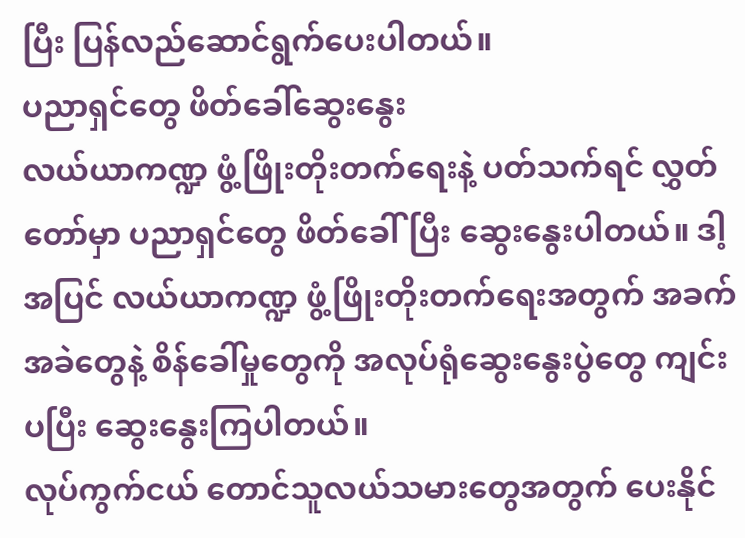ပြီး ပြန်လည်ဆောင်ရွက်ပေးပါတယ်။
ပညာရှင်တွေ ဖိတ်ခေါ်ဆွေးနွေး
လယ်ယာကဏ္ဍ ဖွံ့ဖြိုးတိုးတက်ရေးနဲ့ ပတ်သက်ရင် လွှတ်တော်မှာ ပညာရှင်တွေ ဖိတ်ခေါ်ပြီး ဆွေးနွေးပါတယ်။ ဒါ့အပြင် လယ်ယာကဏ္ဍ ဖွံ့ဖြိုးတိုးတက်ရေးအတွက် အခက်အခဲတွေနဲ့ စိန်ခေါ်မှုတွေကို အလုပ်ရုံဆွေးနွေးပွဲတွေ ကျင်းပပြီး ဆွေးနွေးကြပါတယ်။
လုပ်ကွက်ငယ် တောင်သူလယ်သမားတွေအတွက် ပေးနိုင်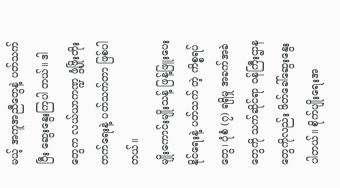မယ့် အကူအညီတွေနဲ့ ပတ်သက်ပြီး ဆွေးနွေးကြပါ တယ်။ ဒါတွေက လယ်ယာကဏ္ဍ ဖွံ့ဖြိုးတိုးတက်ရေးနဲ့ ပတ်သက်တာ ဖြစ်ပါတယ်။
မျိုးကောင်းမျိုးသန့် ဖြန့်ဖြူးပေးနိုင်ရေးနဲ့ ပတ်သက် တဲ့ ကိစ္စရပ်တွေ၊ ပုံစံ (၇) ရရှိမှု အခက်အခဲတွေကို သက်ဆိုင်ရာ ဝန်ကြီးဌာနတွေကိုလည်း ဖိတ်ခေါ်ဆွေးနွေးပါတယ်။ စိုက်ပျိုးရေးအ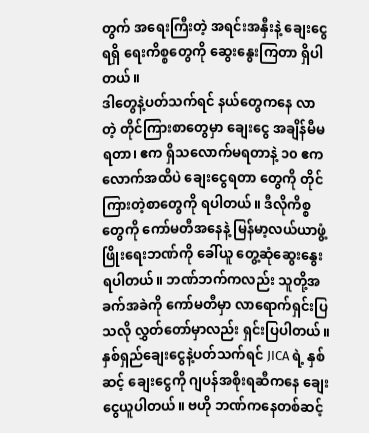တွက် အရေးကြီးတဲ့ အရင်းအနှီးနဲ့ ချေးငွေရရှိ ရေးကိစ္စတွေကို ဆွေးနွေးကြတာ ရှိပါတယ်။
ဒါတွေနဲ့ပတ်သက်ရင် နယ်တွေကနေ လာတဲ့ တိုင်ကြားစာတွေမှာ ချေးငွေ အချိန်မီမရတာ၊ ဧက ရှိသလောက်မရတာနဲ့ ၁၀ ဧကလောက်အထိပဲ ချေးငွေရတာ တွေကို တိုင်ကြားတဲ့စာတွေကို ရပါတယ်။ ဒီလိုကိစ္စတွေကို ကော်မတီအနေနဲ့ မြန်မာ့လယ်ယာဖွံ့ဖြိုးရေးဘဏ်ကို ခေါ်ယူ တွေ့ဆုံဆွေးနွေးရပါတယ်။ ဘဏ်ဘက်ကလည်း သူတို့အခက်အခဲကို ကော်မတီမှာ လာရောက်ရှင်းပြသလို လွှတ်တော်မှာလည်း ရှင်းပြပါတယ်။
နှစ်ရှည်ချေးငွေနဲ့ပတ်သက်ရင် JICA ရဲ့ နှစ်ဆင့် ချေးငွေကို ဂျပန်အစိုးရဆီကနေ ချေးငွေယူပါတယ်။ ဗဟို ဘဏ်ကနေတစ်ဆင့်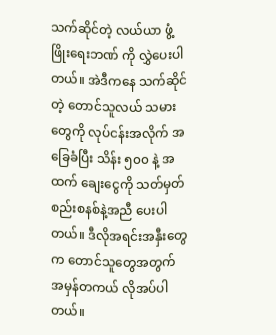သက်ဆိုင်တဲ့ လယ်ယာ ဖွံ့ဖြိုးရေးဘဏ် ကို လွှဲပေးပါတယ်။ အဲဒီကနေ သက်ဆိုင်တဲ့ တောင်သူလယ် သမားတွေကို လုပ်ငန်းအလိုက် အခြေခံပြီး သိန်း ၅၀၀ နဲ့ အထက် ချေးငွေကို သတ်မှတ်စည်းစနစ်နဲ့အညီ ပေးပါ တယ်။ ဒီလိုအရင်းအနှီးတွေက တောင်သူတွေအတွက် အမှန်တကယ် လိုအပ်ပါတယ်။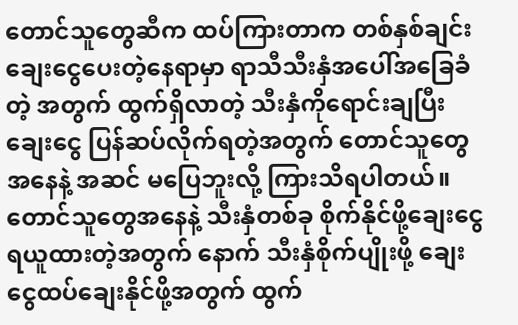တောင်သူတွေဆီက ထပ်ကြားတာက တစ်နှစ်ချင်း ချေးငွေပေးတဲ့နေရာမှာ ရာသီသီးနှံအပေါ်အခြေခံတဲ့ အတွက် ထွက်ရှိလာတဲ့ သီးနှံကိုရောင်းချပြီး ချေးငွေ ပြန်ဆပ်လိုက်ရတဲ့အတွက် တောင်သူတွေအနေနဲ့ အဆင် မပြေဘူးလို့ ကြားသိရပါတယ်။ တောင်သူတွေအနေနဲ့ သီးနှံတစ်ခု စိုက်နိုင်ဖို့ချေးငွေရယူထားတဲ့အတွက် နောက် သီးနှံစိုက်ပျိုးဖို့ ချေးငွေထပ်ချေးနိုင်ဖို့အတွက် ထွက်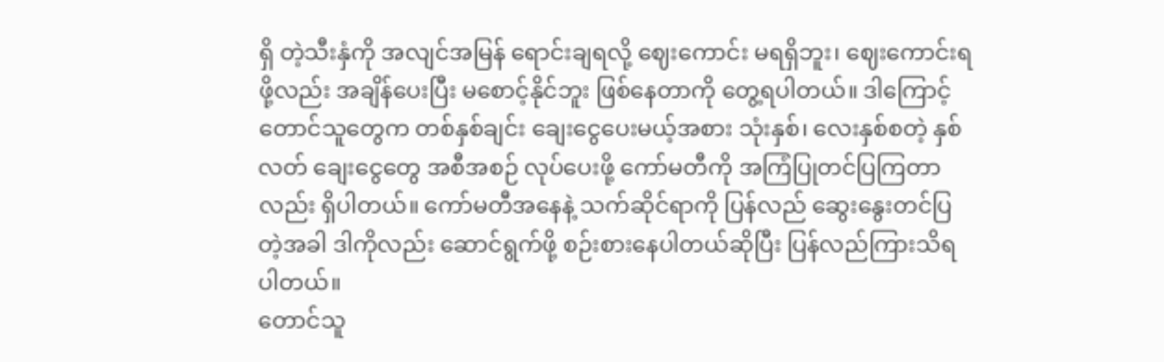ရှိ တဲ့သီးနှံကို အလျင်အမြန် ရောင်းချရလို့ ဈေးကောင်း မရရှိဘူး၊ ဈေးကောင်းရဖို့လည်း အချိန်ပေးပြီး မစောင့်နိုင်ဘူး ဖြစ်နေတာကို တွေ့ရပါတယ်။ ဒါကြောင့် တောင်သူတွေက တစ်နှစ်ချင်း ချေးငွေပေးမယ့်အစား သုံးနှစ်၊ လေးနှစ်စတဲ့ နှစ်လတ် ချေးငွေတွေ အစီအစဉ် လုပ်ပေးဖို့ ကော်မတီကို အကြံပြုတင်ပြကြတာလည်း ရှိပါတယ်။ ကော်မတီအနေနဲ့ သက်ဆိုင်ရာကို ပြန်လည် ဆွေးနွေးတင်ပြတဲ့အခါ ဒါကိုလည်း ဆောင်ရွက်ဖို့ စဉ်းစားနေပါတယ်ဆိုပြီး ပြန်လည်ကြားသိရပါတယ်။
တောင်သူ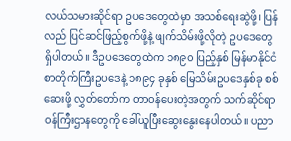လယ်သမားဆိုင်ရာ ဥပဒေတွေထဲမှာ အသစ်ရေးဆွဲဖို့၊ ပြန်လည် ပြင်ဆင်ဖြည့်စွက်ဖို့နဲ့ ဖျက်သိမ်းဖို့လိုတဲ့ ဥပဒေတွေ ရှိပါတယ်။ ဒီဥပဒေတွေထဲက ၁၈၉၀ ပြည့်နှစ် မြန်မာနိုင်ငံ စာတိုက်ကြီးဥပဒေနဲ့ ၁၈၉၄ ခုနှစ် မြေသိမ်းဥပဒေနှစ်ခု စစ်ဆေးဖို့ လွှတ်တော်က တာဝန်ပေးတဲ့အတွက် သက်ဆိုင်ရာဝန်ကြီးဌာနတွေကို ခေါ်ယူပြီးဆွေးနွေးနေပါတယ်။ ပညာ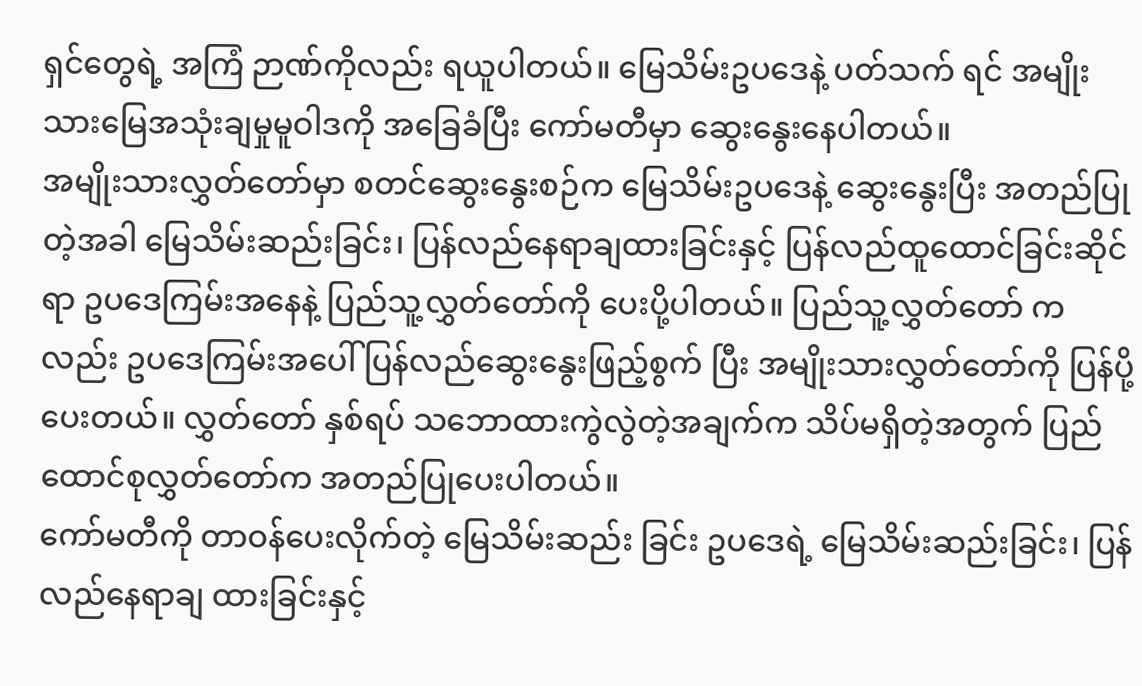ရှင်တွေရဲ့ အကြံ ဉာဏ်ကိုလည်း ရယူပါတယ်။ မြေသိမ်းဥပဒေနဲ့ ပတ်သက် ရင် အမျိုးသားမြေအသုံးချမှုမူဝါဒကို အခြေခံပြီး ကော်မတီမှာ ဆွေးနွေးနေပါတယ်။
အမျိုးသားလွှတ်တော်မှာ စတင်ဆွေးနွေးစဉ်က မြေသိမ်းဥပဒေနဲ့ ဆွေးနွေးပြီး အတည်ပြုတဲ့အခါ မြေသိမ်းဆည်းခြင်း၊ ပြန်လည်နေရာချထားခြင်းနှင့် ပြန်လည်ထူထောင်ခြင်းဆိုင်ရာ ဥပဒေကြမ်းအနေနဲ့ ပြည်သူ့လွှတ်တော်ကို ပေးပို့ပါတယ်။ ပြည်သူ့လွှတ်တော် ကလည်း ဥပဒေကြမ်းအပေါ် ပြန်လည်ဆွေးနွေးဖြည့်စွက် ပြီး အမျိုးသားလွှတ်တော်ကို ပြန်ပို့ပေးတယ်။ လွှတ်တော် နှစ်ရပ် သဘောထားကွဲလွဲတဲ့အချက်က သိပ်မရှိတဲ့အတွက် ပြည်ထောင်စုလွှတ်တော်က အတည်ပြုပေးပါတယ်။
ကော်မတီကို တာဝန်ပေးလိုက်တဲ့ မြေသိမ်းဆည်း ခြင်း ဥပဒေရဲ့ မြေသိမ်းဆည်းခြင်း၊ ပြန်လည်နေရာချ ထားခြင်းနှင့်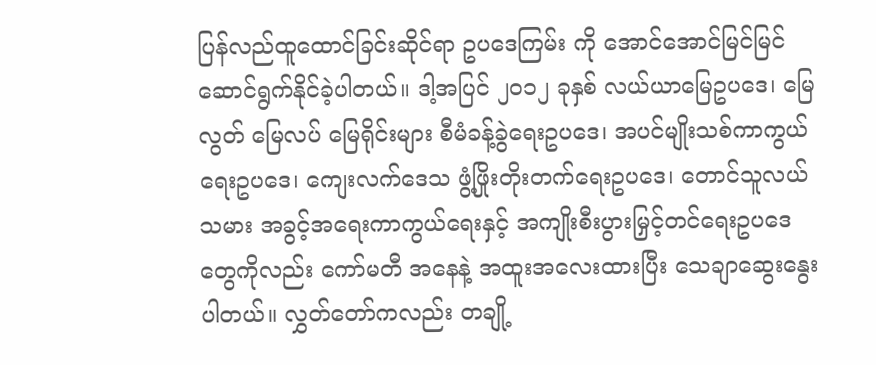ပြန်လည်ထူထောင်ခြင်းဆိုင်ရာ ဥပဒေကြမ်း ကို အောင်အောင်မြင်မြင် ဆောင်ရွက်နိုင်ခဲ့ပါတယ်။ ဒါ့အပြင် ၂၀၁၂ ခုနှစ် လယ်ယာမြေဥပဒေ၊ မြေလွတ် မြေလပ် မြေရိုင်းများ စီမံခန့်ခွဲရေးဥပဒေ၊ အပင်မျိုးသစ်ကာကွယ် ရေးဥပဒေ၊ ကျေးလက်ဒေသ ဖွံ့ဖြိုးတိုးတက်ရေးဥပဒေ၊ တောင်သူလယ်သမား အခွင့်အရေးကာကွယ်ရေးနှင့် အကျိုးစီးပွားမြှင့်တင်ရေးဥပဒေတွေကိုလည်း ကော်မတီ အနေနဲ့ အထူးအလေးထားပြီး သေချာဆွေးနွေးပါတယ်။ လွှတ်တော်ကလည်း တချို့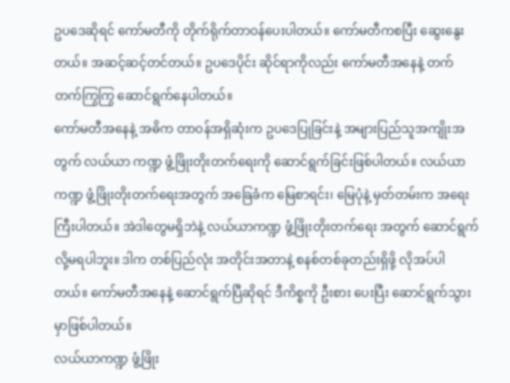ဥပဒေဆိုရင် ကော်မတီကို တိုက်ရိုက်တာဝန်ပေးပါတယ်။ ကော်မတီကစပြီး ဆွေးနွေးတယ်။ အဆင့်ဆင့်တင်တယ်။ ဥပဒေပိုင်း ဆိုင်ရာကိုလည်း ကော်မတီအနေနဲ့ တက်တက်ကြွကြွ ဆောင်ရွက်နေပါတယ်။
ကော်မတီအနေနဲ့ အဓိက တာဝန်အရှိဆုံးက ဥပဒေပြုခြင်းနဲ့ အများပြည်သူအကျိုးအတွက် လယ်ယာ ကဏ္ဍ ဖွံ့ဖြိုးတိုးတက်ရေးကို ဆောင်ရွက်ခြင်းဖြစ်ပါတယ်။ လယ်ယာကဏ္ဍ ဖွံ့ဖြိုးတိုးတက်ရေးအတွက် အခြေခံက မြေစာရင်း၊ မြေပုံနဲ့ မှတ်တမ်းက အရေးကြီးပါတယ်။ အဲဒါတွေမရှိဘဲနဲ့ လယ်ယာကဏ္ဍ ဖွံ့ဖြိုးတိုးတက်ရေး အတွက် ဆောင်ရွက်လို့မရပါဘူး။ ဒါက တစ်ပြည်လုံး အတိုင်းအတာနဲ့ စနစ်တစ်ခုတည်းရှိဖို့ လိုအပ်ပါတယ်။ ကော်မတီအနေနဲ့ ဆောင်ရွက်ပြီဆိုရင် ဒီကိစ္စကို ဦးစား ပေးပြီး ဆောင်ရွက်သွားမှာဖြစ်ပါတယ်။
လယ်ယာကဏ္ဍ ဖွံ့ဖြိုး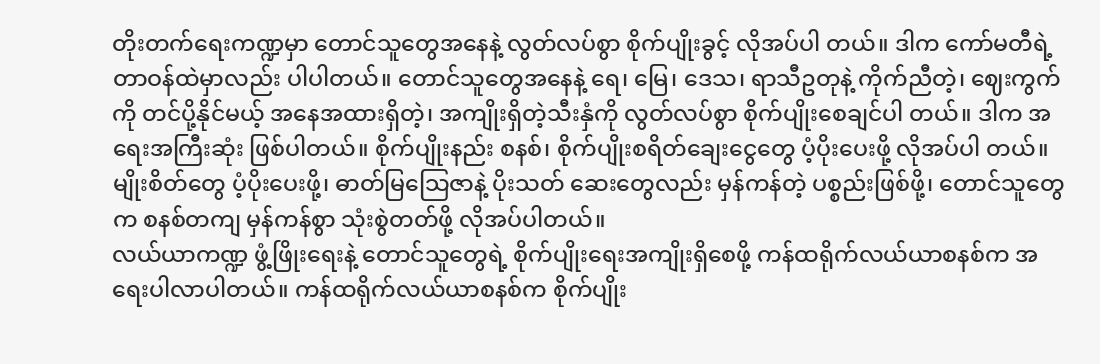တိုးတက်ရေးကဏ္ဍမှာ တောင်သူတွေအနေနဲ့ လွတ်လပ်စွာ စိုက်ပျိုးခွင့် လိုအပ်ပါ တယ်။ ဒါက ကော်မတီရဲ့ တာဝန်ထဲမှာလည်း ပါပါတယ်။ တောင်သူတွေအနေနဲ့ ရေ၊ မြေ၊ ဒေသ၊ ရာသီဥတုနဲ့ ကိုက်ညီတဲ့၊ ဈေးကွက်ကို တင်ပို့နိုင်မယ့် အနေအထားရှိတဲ့၊ အကျိုးရှိတဲ့သီးနှံကို လွတ်လပ်စွာ စိုက်ပျိုးစေချင်ပါ တယ်။ ဒါက အရေးအကြီးဆုံး ဖြစ်ပါတယ်။ စိုက်ပျိုးနည်း စနစ်၊ စိုက်ပျိုးစရိတ်ချေးငွေတွေ ပံ့ပိုးပေးဖို့ လိုအပ်ပါ တယ်။ မျိုးစိတ်တွေ ပံ့ပိုးပေးဖို့၊ ဓာတ်မြသြေဇာနဲ့ ပိုးသတ် ဆေးတွေလည်း မှန်ကန်တဲ့ ပစ္စည်းဖြစ်ဖို့၊ တောင်သူတွေက စနစ်တကျ မှန်ကန်စွာ သုံးစွဲတတ်ဖို့ လိုအပ်ပါတယ်။
လယ်ယာကဏ္ဍ ဖွံ့ဖြိုးရေးနဲ့ တောင်သူတွေရဲ့ စိုက်ပျိုးရေးအကျိုးရှိစေဖို့ ကန်ထရိုက်လယ်ယာစနစ်က အရေးပါလာပါတယ်။ ကန်ထရိုက်လယ်ယာစနစ်က စိုက်ပျိုး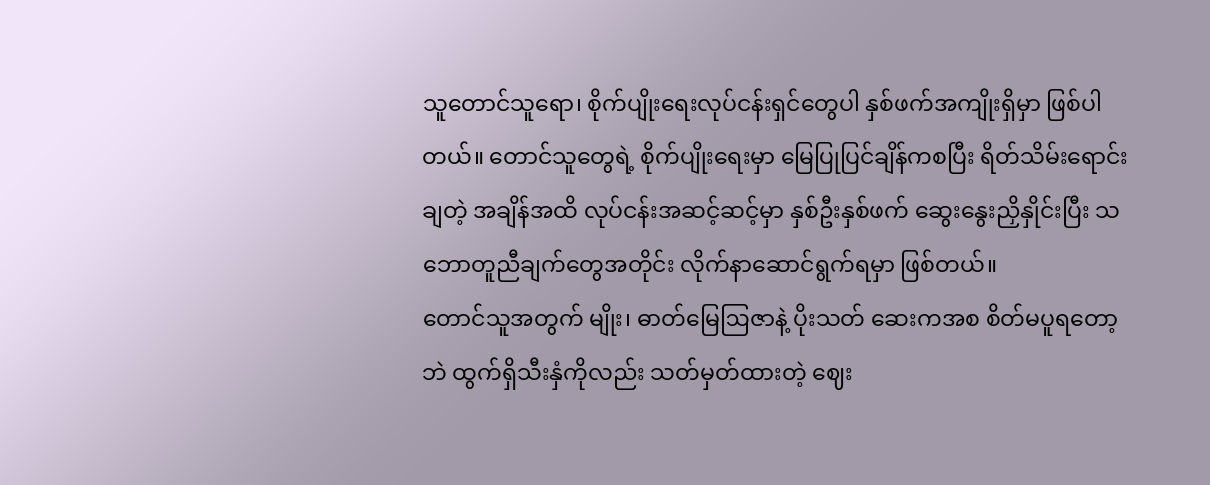သူတောင်သူရော၊ စိုက်ပျိုးရေးလုပ်ငန်းရှင်တွေပါ နှစ်ဖက်အကျိုးရှိမှာ ဖြစ်ပါတယ်။ တောင်သူတွေရဲ့ စိုက်ပျိုးရေးမှာ မြေပြုပြင်ချိန်ကစပြီး ရိတ်သိမ်းရောင်းချတဲ့ အချိန်အထိ လုပ်ငန်းအဆင့်ဆင့်မှာ နှစ်ဦးနှစ်ဖက် ဆွေးနွေးညှိနှိုင်းပြီး သဘောတူညီချက်တွေအတိုင်း လိုက်နာဆောင်ရွက်ရမှာ ဖြစ်တယ်။
တောင်သူအတွက် မျိုး၊ ဓာတ်မြေဩဇာနဲ့ ပိုးသတ် ဆေးကအစ စိတ်မပူရတော့ဘဲ ထွက်ရှိသီးနှံကိုလည်း သတ်မှတ်ထားတဲ့ ဈေး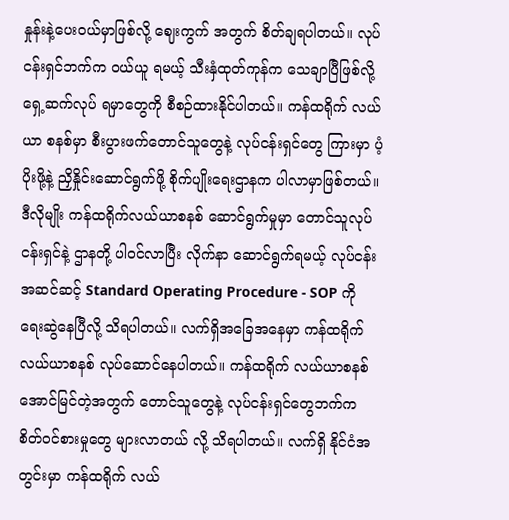နှုန်းနဲ့ပေးဝယ်မှာဖြစ်လို့ ဈေးကွက် အတွက် စိတ်ချရပါတယ်။ လုပ်ငန်းရှင်ဘက်က ဝယ်ယူ ရမယ့် သီးနှံထုတ်ကုန်က သေချာပြီဖြစ်လို့ ရှေ့ဆက်လုပ် ရမှာတွေကို စီစဉ်ထားနိုင်ပါတယ်။ ကန်ထရိုက် လယ်ယာ စနစ်မှာ စီးပွားဖက်တောင်သူတွေနဲ့ လုပ်ငန်းရှင်တွေ ကြားမှာ ပံ့ပိုးဖို့နဲ့ ညှိနှိုင်းဆောင်ရွက်ဖို့ စိုက်ပျိုးရေးဌာနက ပါလာမှာဖြစ်တယ်။
ဒီလိုမျိုး ကန်ထရိုက်လယ်ယာစနစ် ဆောင်ရွက်မှုမှာ တောင်သူလုပ်ငန်းရှင်နဲ့ ဌာနတို့ ပါဝင်လာပြီး လိုက်နာ ဆောင်ရွက်ရမယ့် လုပ်ငန်းအဆင်ဆင့် Standard Operating Procedure - SOP ကို ရေးဆွဲနေပြီလို့ သိရပါတယ်။ လက်ရှိအခြေအနေမှာ ကန်ထရိုက် လယ်ယာစနစ် လုပ်ဆောင်နေပါတယ်။ ကန်ထရိုက် လယ်ယာစနစ် အောင်မြင်တဲ့အတွက် တောင်သူတွေနဲ့ လုပ်ငန်းရှင်တွေဘက်က စိတ်ဝင်စားမှုတွေ များလာတယ် လို့ သိရပါတယ်။ လက်ရှိ နိုင်ငံအတွင်းမှာ ကန်ထရိုက် လယ်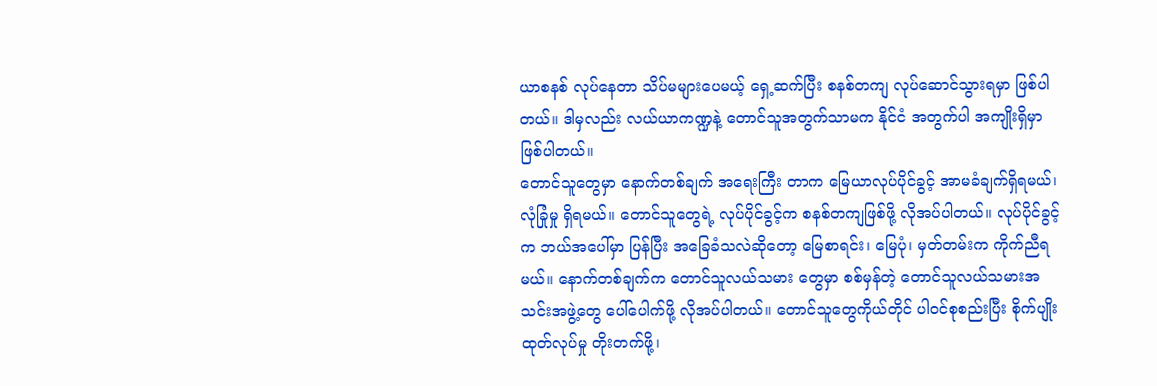ယာစနစ် လုပ်နေတာ သိပ်မများပေမယ့် ရှေ့ဆက်ပြီး စနစ်တကျ လုပ်ဆောင်သွားရမှာ ဖြစ်ပါတယ်။ ဒါမှလည်း လယ်ယာကဏ္ဍနဲ့ တောင်သူအတွက်သာမက နိုင်ငံ အတွက်ပါ အကျိုးရှိမှာ ဖြစ်ပါတယ်။
တောင်သူတွေမှာ နောက်တစ်ချက် အရေးကြီး တာက မြေယာလုပ်ပိုင်ခွင့် အာမခံချက်ရှိရမယ်၊ လုံခြုံမှု ရှိရမယ်။ တောင်သူတွေရဲ့ လုပ်ပိုင်ခွင့်က စနစ်တကျဖြစ်ဖို့ လိုအပ်ပါတယ်။ လုပ်ပိုင်ခွင့်က ဘယ်အပေါ်မှာ ပြန်ပြီး အခြေခံသလဲဆိုတော့ မြေစာရင်း၊ မြေပုံ၊ မှတ်တမ်းက ကိုက်ညီရမယ်။ နောက်တစ်ချက်က တောင်သူလယ်သမား တွေမှာ စစ်မှန်တဲ့ တောင်သူလယ်သမားအသင်းအဖွဲ့တွေ ပေါ်ပေါက်ဖို့ လိုအပ်ပါတယ်။ တောင်သူတွေကိုယ်တိုင် ပါဝင်စုစည်းပြီး စိုက်ပျိုးထုတ်လုပ်မှု တိုးတက်ဖို့၊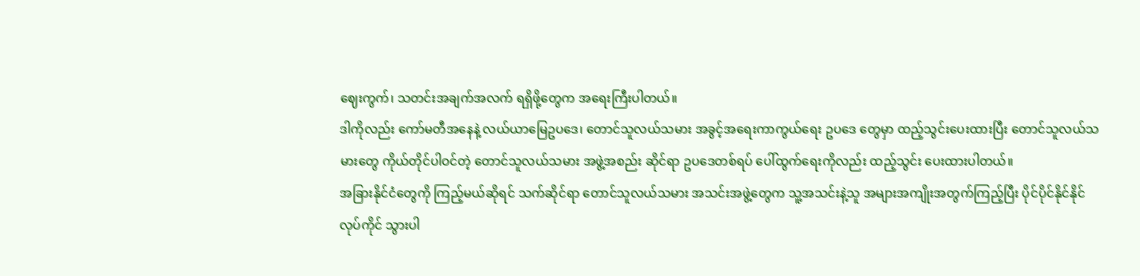ဈေးကွက်၊ သတင်းအချက်အလက် ရရှိဖို့တွေက အရေးကြီးပါတယ်။
ဒါကိုလည်း ကော်မတီအနေနဲ့ လယ်ယာမြေဥပဒေ၊ တောင်သူလယ်သမား အခွင့်အရေးကာကွယ်ရေး ဥပဒေ တွေမှာ ထည့်သွင်းပေးထားပြီး တောင်သူလယ်သမားတွေ ကိုယ်တိုင်ပါဝင်တဲ့ တောင်သူလယ်သမား အဖွဲ့အစည်း ဆိုင်ရာ ဥပဒေတစ်ရပ် ပေါ်ထွက်ရေးကိုလည်း ထည့်သွင်း ပေးထားပါတယ်။
အခြားနိုင်ငံတွေကို ကြည့်မယ်ဆိုရင် သက်ဆိုင်ရာ တောင်သူလယ်သမား အသင်းအဖွဲ့တွေက သူ့အသင်းနဲ့သူ အများအကျိုးအတွက်ကြည့်ပြီး ပိုင်ပိုင်နိုင်နိုင် လုပ်ကိုင် သွားပါ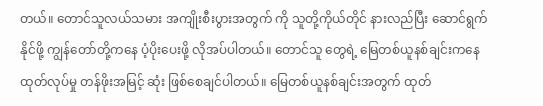တယ်။ တောင်သူလယ်သမား အကျိုးစီးပွားအတွက် ကို သူတို့ကိုယ်တိုင် နားလည်ပြီး ဆောင်ရွက်နိုင်ဖို့ ကျွန်တော်တို့ကနေ ပံ့ပိုးပေးဖို့ လိုအပ်ပါတယ်။ တောင်သူ တွေရဲ့ မြေတစ်ယူနစ်ချင်းကနေ ထုတ်လုပ်မှု တန်ဖိုးအမြင့် ဆုံး ဖြစ်စေချင်ပါတယ်။ မြေတစ်ယူနစ်ချင်းအတွက် ထုတ်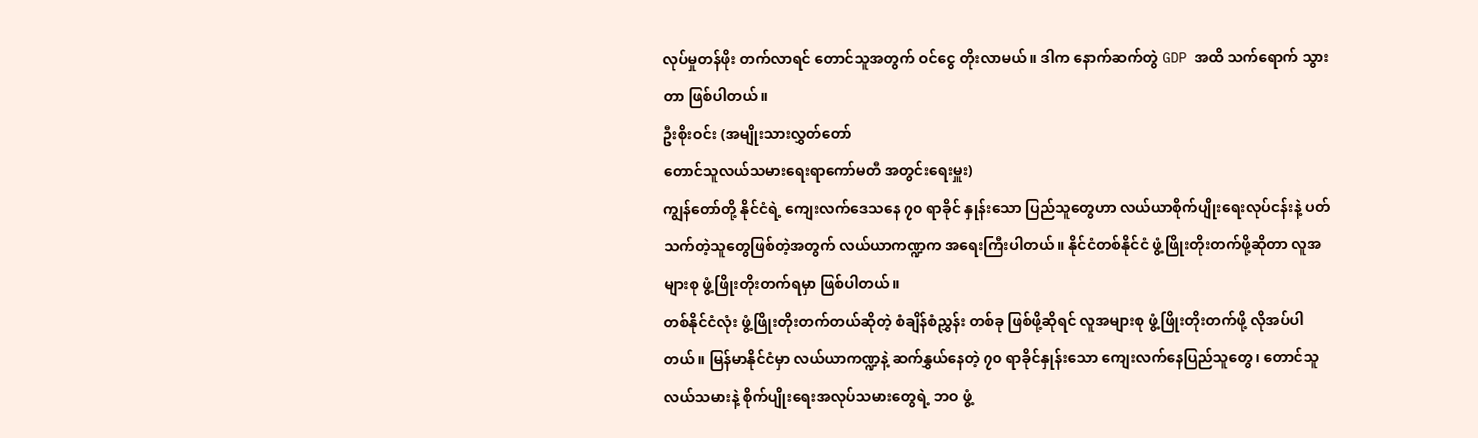လုပ်မှုတန်ဖိုး တက်လာရင် တောင်သူအတွက် ဝင်ငွေ တိုးလာမယ်။ ဒါက နောက်ဆက်တွဲ GDP အထိ သက်ရောက် သွားတာ ဖြစ်ပါတယ်။
ဦးစိုးဝင်း (အမျိုးသားလွှတ်တော်
တောင်သူလယ်သမားရေးရာကော်မတီ အတွင်းရေးမှူး)
ကျွန်တော်တို့ နိုင်ငံရဲ့ ကျေးလက်ဒေသနေ ၇၀ ရာခိုင် နှုန်းသော ပြည်သူတွေဟာ လယ်ယာစိုက်ပျိုးရေးလုပ်ငန်းနဲ့ ပတ်သက်တဲ့သူတွေဖြစ်တဲ့အတွက် လယ်ယာကဏ္ဍက အရေးကြီးပါတယ်။ နိုင်ငံတစ်နိုင်ငံ ဖွံ့ဖြိုးတိုးတက်ဖို့ဆိုတာ လူအများစု ဖွံ့ဖြိုးတိုးတက်ရမှာ ဖြစ်ပါတယ်။
တစ်နိုင်ငံလုံး ဖွံ့ဖြိုးတိုးတက်တယ်ဆိုတဲ့ စံချိန်စံညွှန်း တစ်ခု ဖြစ်ဖို့ဆိုရင် လူအများစု ဖွံ့ဖြိုးတိုးတက်ဖို့ လိုအပ်ပါ တယ်။ မြန်မာနိုင်ငံမှာ လယ်ယာကဏ္ဍနဲ့ ဆက်နွှယ်နေတဲ့ ၇၀ ရာခိုင်နှုန်းသော ကျေးလက်နေပြည်သူတွေ၊ တောင်သူ လယ်သမားနဲ့ စိုက်ပျိုးရေးအလုပ်သမားတွေရဲ့ ဘဝ ဖွံ့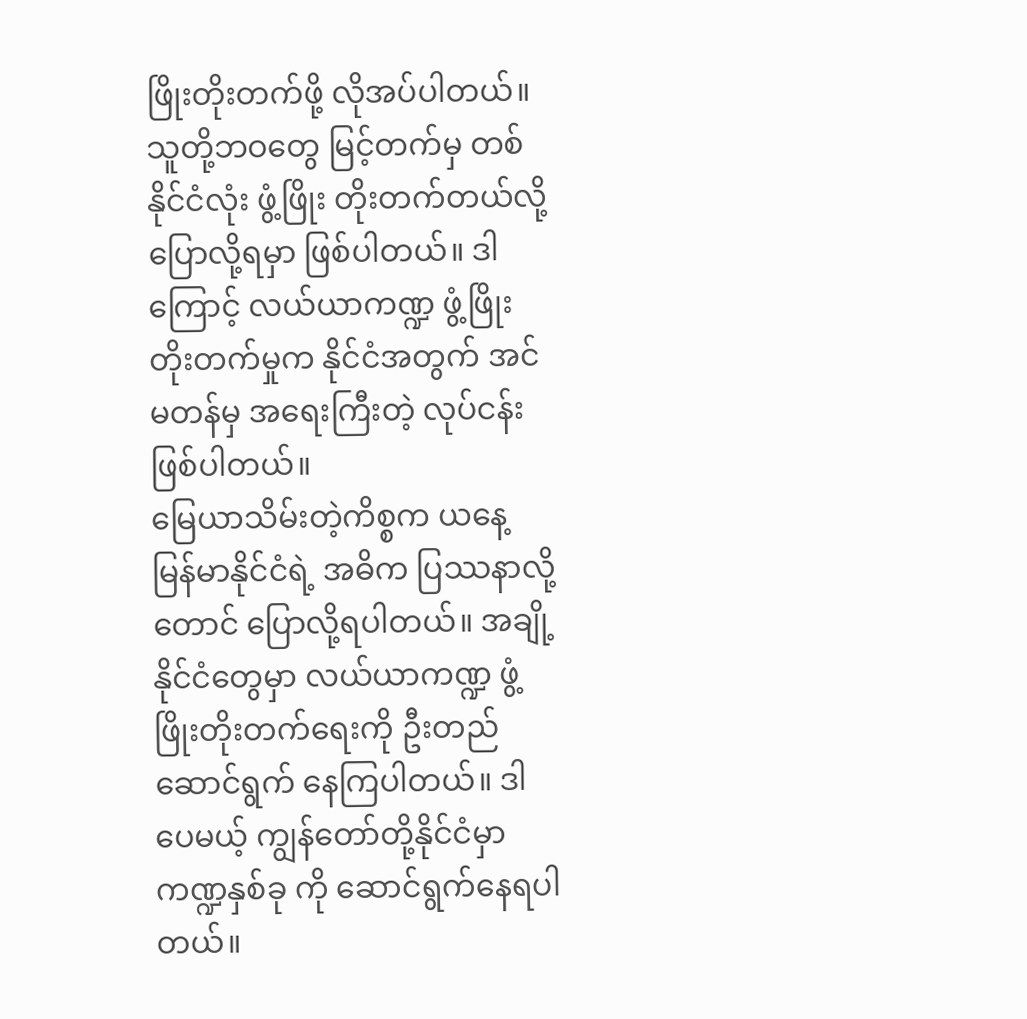ဖြိုးတိုးတက်ဖို့ လိုအပ်ပါတယ်။
သူတို့ဘဝတွေ မြင့်တက်မှ တစ်နိုင်ငံလုံး ဖွံ့ဖြိုး တိုးတက်တယ်လို့ ပြောလို့ရမှာ ဖြစ်ပါတယ်။ ဒါကြောင့် လယ်ယာကဏ္ဍ ဖွံ့ဖြိုးတိုးတက်မှုက နိုင်ငံအတွက် အင်မတန်မှ အရေးကြီးတဲ့ လုပ်ငန်းဖြစ်ပါတယ်။
မြေယာသိမ်းတဲ့ကိစ္စက ယနေ့ မြန်မာနိုင်ငံရဲ့ အဓိက ပြဿနာလို့တောင် ပြောလို့ရပါတယ်။ အချို့နိုင်ငံတွေမှာ လယ်ယာကဏ္ဍ ဖွံ့ဖြိုးတိုးတက်ရေးကို ဦးတည်ဆောင်ရွက် နေကြပါတယ်။ ဒါပေမယ့် ကျွန်တော်တို့နိုင်ငံမှာ ကဏ္ဍနှစ်ခု ကို ဆောင်ရွက်နေရပါတယ်။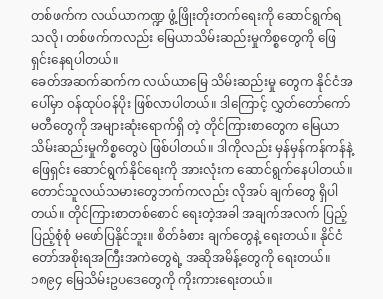တစ်ဖက်က လယ်ယာကဏ္ဍ ဖွံ့ဖြိုးတိုးတက်ရေးကို ဆောင်ရွက်ရသလို၊ တစ်ဖက်ကလည်း မြေယာသိမ်းဆည်းမှုကိစ္စတွေကို ဖြေရှင်းနေရပါတယ်။
ခေတ်အဆက်ဆက်က လယ်ယာမြေ သိမ်းဆည်းမှု တွေက နိုင်ငံအပေါ်မှာ ဝန်ထုပ်ဝန်ပိုး ဖြစ်လာပါတယ်။ ဒါကြောင့် လွှတ်တော်ကော်မတီတွေကို အများဆုံးရောက်ရှိ တဲ့ တိုင်ကြားစာတွေက မြေယာသိမ်းဆည်းမှုကိစ္စတွေပဲ ဖြစ်ပါတယ်။ ဒါကိုလည်း မှန်မှန်ကန်ကန်နဲ့ ဖြေရှင်း ဆောင်ရွက်နိုင်ရေးကို အားလုံးက ဆောင်ရွက်နေပါတယ်။
တောင်သူလယ်သမားတွေဘက်ကလည်း လိုအပ် ချက်တွေ ရှိပါတယ်။ တိုင်ကြားစာတစ်စောင် ရေးတဲ့အခါ အချက်အလက် ပြည့်ပြည့်စုံစုံ မဖော်ပြနိုင်ဘူး။ စိတ်ခံစား ချက်တွေနဲ့ ရေးတယ်။ နိုင်ငံတော်အစိုးရအကြီးအကဲတွေရဲ့ အဆိုအမိန့်တွေကို ရေးတယ်။ ၁၈၉၄ မြေသိမ်းဥပဒေတွေကို ကိုးကားရေးတယ်။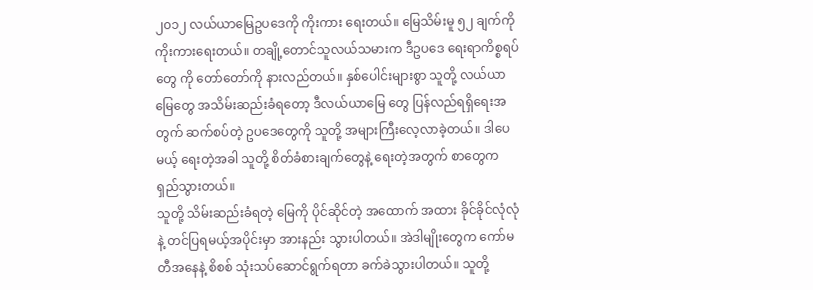၂၀၁၂ လယ်ယာမြေဥပဒေကို ကိုးကား ရေးတယ်။ မြေသိမ်းမူ ၅၂ ချက်ကို ကိုးကားရေးတယ်။ တချို့တောင်သူလယ်သမားက ဒီဥပဒေ ရေးရာကိစ္စရပ်တွေ ကို တော်တော်ကို နားလည်တယ်။ နှစ်ပေါင်းများစွာ သူတို့ လယ်ယာမြေတွေ အသိမ်းဆည်းခံရတော့ ဒီလယ်ယာမြေ တွေ ပြန်လည်ရရှိရေးအတွက် ဆက်စပ်တဲ့ ဥပဒေတွေကို သူတို့ အများကြီးလေ့လာခဲ့တယ်။ ဒါပေမယ့် ရေးတဲ့အခါ သူတို့ စိတ်ခံစားချက်တွေနဲ့ ရေးတဲ့အတွက် စာတွေက ရှည်သွားတယ်။
သူတို့ သိမ်းဆည်းခံရတဲ့ မြေကို ပိုင်ဆိုင်တဲ့ အထောက် အထား ခိုင်ခိုင်လုံလုံနဲ့ တင်ပြရမယ့်အပိုင်းမှာ အားနည်း သွားပါတယ်။ အဲဒါမျိုးတွေက ကော်မတီအနေနဲ့ စိစစ် သုံးသပ်ဆောင်ရွက်ရတာ ခက်ခဲသွားပါတယ်။ သူတို့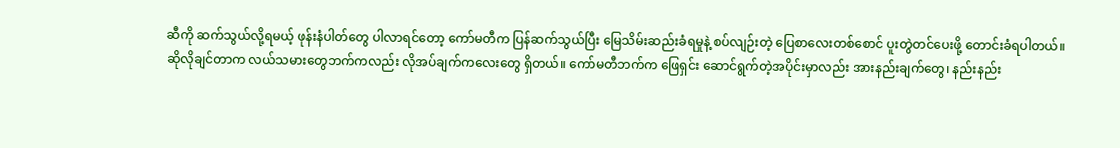ဆီကို ဆက်သွယ်လို့ရမယ့် ဖုန်းနံပါတ်တွေ ပါလာရင်တော့ ကော်မတီက ပြန်ဆက်သွယ်ပြီး မြေသိမ်းဆည်းခံရမှုနဲ့ စပ်လျဉ်းတဲ့ ပြေစာလေးတစ်စောင် ပူးတွဲတင်ပေးဖို့ တောင်းခံရပါတယ်။
ဆိုလိုချင်တာက လယ်သမားတွေဘက်ကလည်း လိုအပ်ချက်ကလေးတွေ ရှိတယ်။ ကော်မတီဘက်က ဖြေရှင်း ဆောင်ရွက်တဲ့အပိုင်းမှာလည်း အားနည်းချက်တွေ၊ နည်းနည်း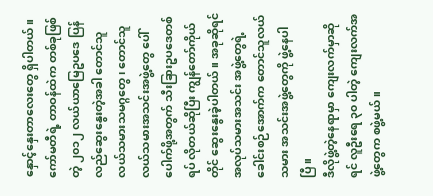နှောင့်နှေးတာလေးတွေ ရှိပါတယ်။ ကော်မတီရဲ့ တာဝန်ထဲက တစ်ခုဖြစ်တဲ့ ၂၀၁၂ လယ်ယာမြေဥပဒေ ပြန်လည်ဆွေးနွေးတဲ့အခါ တောင်သူလယ်သမားသမဂ္ဂတွေ၊ တောင်သူလယ်သမားအသင်းအဖွဲ့တွေ ပေါ်ပေါက်ဖို့အတွက် သီးခြားဥပဒေတစ်ရပ် လိုတယ်ဆိုပြီး ကျွန်တော်ကိုယ်တိုင် ဆွေးနွေးခဲ့ပါတယ်။ အခုဆိုရင် အလုပ်သမားအသင်း အဖွဲ့တွေရဲ့ ခေါင်းစဉ်အောက်က တောင်သူလယ်သမား အသင်းအဖွဲ့တွေကို ဖွဲ့နေပါပြီ။
ဒီလိုဖွဲ့တဲ့နေရာမှာ ကျေးလက်မှာဆိုရင် လူဦးရေ ၃၀ ပါတဲ့ ကျေးလက်အဖွဲ့တွေက စဖွဲ့မယ်။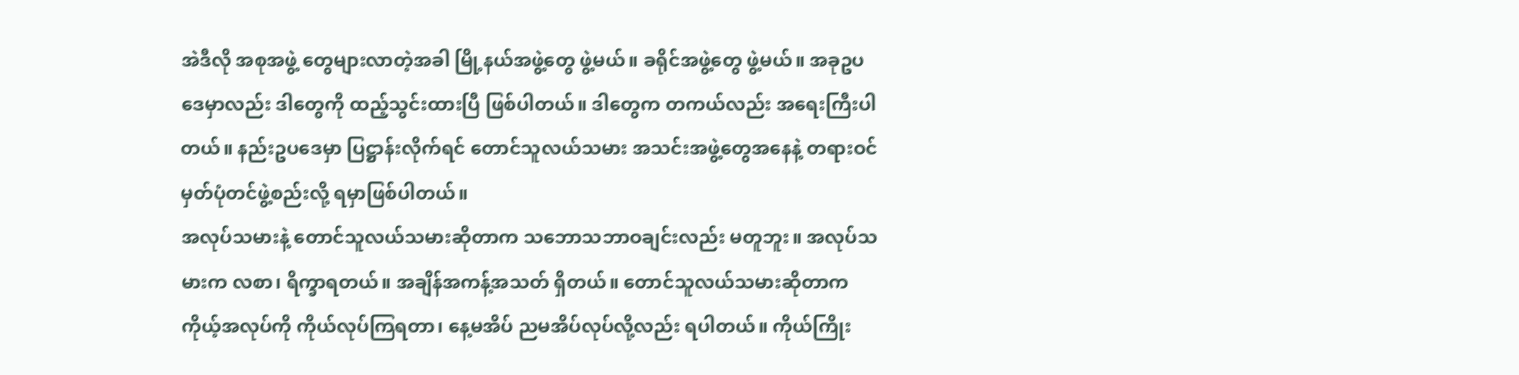အဲဒီလို အစုအဖွဲ့ တွေများလာတဲ့အခါ မြို့နယ်အဖွဲ့တွေ ဖွဲ့မယ်။ ခရိုင်အဖွဲ့တွေ ဖွဲ့မယ်။ အခုဥပဒေမှာလည်း ဒါတွေကို ထည့်သွင်းထားပြီ ဖြစ်ပါတယ်။ ဒါတွေက တကယ်လည်း အရေးကြီးပါတယ်။ နည်းဥပဒေမှာ ပြဋ္ဌာန်းလိုက်ရင် တောင်သူလယ်သမား အသင်းအဖွဲ့တွေအနေနဲ့ တရားဝင်မှတ်ပုံတင်ဖွဲ့စည်းလို့ ရမှာဖြစ်ပါတယ်။
အလုပ်သမားနဲ့ တောင်သူလယ်သမားဆိုတာက သဘောသဘာဝချင်းလည်း မတူဘူး။ အလုပ်သမားက လစာ၊ ရိက္ခာရတယ်။ အချိန်အကန့်အသတ် ရှိတယ်။ တောင်သူလယ်သမားဆိုတာက ကိုယ့်အလုပ်ကို ကိုယ်လုပ်ကြရတာ၊ နေ့မအိပ် ညမအိပ်လုပ်လို့လည်း ရပါတယ်။ ကိုယ်ကြိုး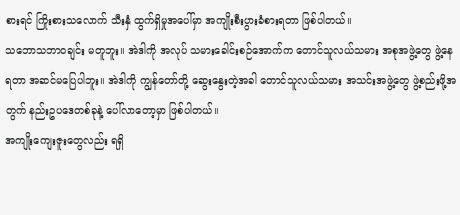စားရင် ကြိုးစားသလောက် သီးနှံ ထွက်ရှိမှုအပေါ်မှာ အကျိုးစီးပွားခံစားရတာ ဖြစ်ပါတယ်။
သဘောသဘာဝချင်း မတူဘူး။ အဲဒါကို အလုပ် သမားခေါင်းစဉ်အောက်က တောင်သူလယ်သမား အစုအဖွဲ့တွေ ဖွဲ့နေရတာ အဆင်မပြေပါဘူး။ အဲဒါကို ကျွန်တော်တို့ ဆွေးနွေးတဲ့အခါ တောင်သူလယ်သမား အသင်းအဖွဲ့တွေ ဖွဲ့စည်းဖို့အတွက် နည်းဥပဒေတစ်ခုနဲ့ ပေါ်လာတော့မှာ ဖြစ်ပါတယ်။
အကျိုးကျေးဇူးတွေလည်း ရရှိ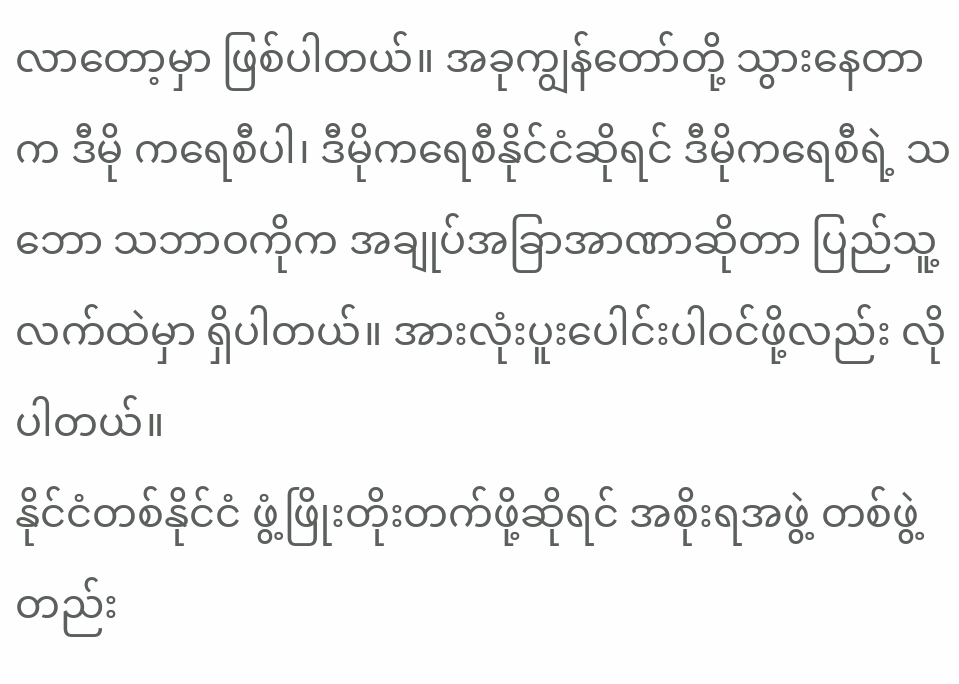လာတော့မှာ ဖြစ်ပါတယ်။ အခုကျွန်တော်တို့ သွားနေတာက ဒီမို ကရေစီပါ၊ ဒီမိုကရေစီနိုင်ငံဆိုရင် ဒီမိုကရေစီရဲ့ သဘော သဘာဝကိုက အချုပ်အခြာအာဏာဆိုတာ ပြည်သူ့ လက်ထဲမှာ ရှိပါတယ်။ အားလုံးပူးပေါင်းပါဝင်ဖို့လည်း လိုပါတယ်။
နိုင်ငံတစ်နိုင်ငံ ဖွံ့ဖြိုးတိုးတက်ဖို့ဆိုရင် အစိုးရအဖွဲ့ တစ်ဖွဲ့တည်း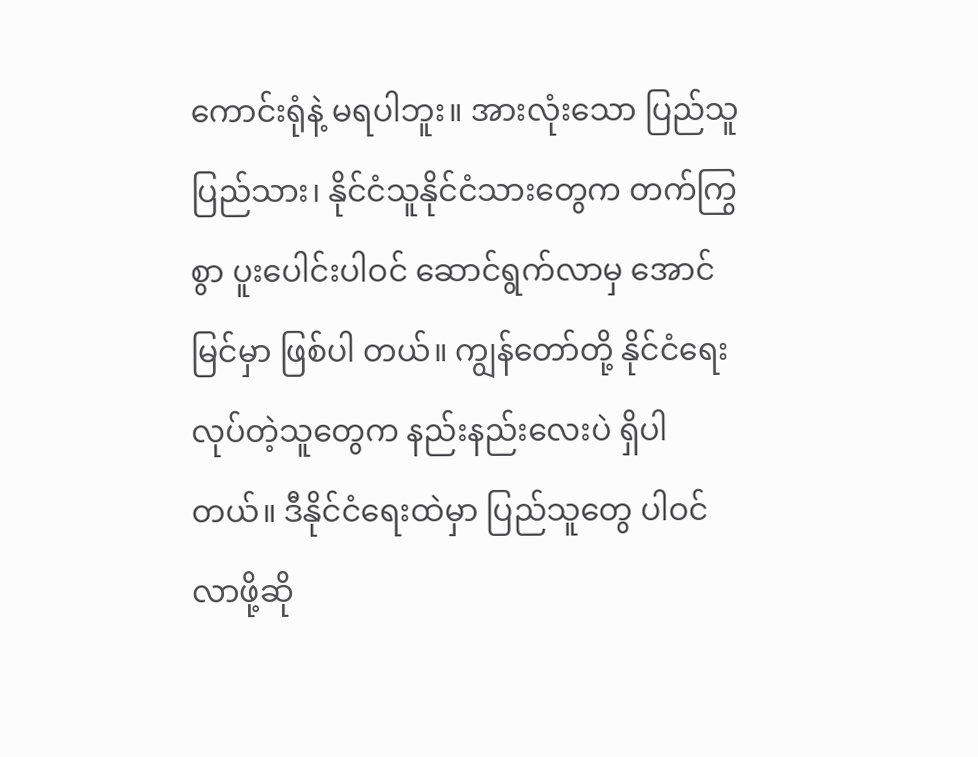ကောင်းရုံနဲ့ မရပါဘူး။ အားလုံးသော ပြည်သူပြည်သား၊ နိုင်ငံသူနိုင်ငံသားတွေက တက်ကြွစွာ ပူးပေါင်းပါဝင် ဆောင်ရွက်လာမှ အောင်မြင်မှာ ဖြစ်ပါ တယ်။ ကျွန်တော်တို့ နိုင်ငံရေးလုပ်တဲ့သူတွေက နည်းနည်းလေးပဲ ရှိပါတယ်။ ဒီနိုင်ငံရေးထဲမှာ ပြည်သူတွေ ပါဝင်လာဖို့ဆို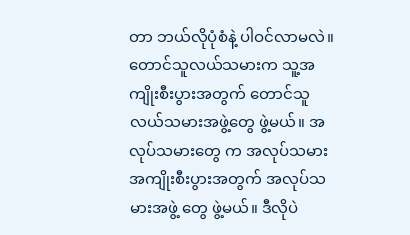တာ ဘယ်လိုပုံစံနဲ့ ပါဝင်လာမလဲ။
တောင်သူလယ်သမားက သူ့အကျိုးစီးပွားအတွက် တောင်သူလယ်သမားအဖွဲ့တွေ ဖွဲ့မယ်။ အလုပ်သမားတွေ က အလုပ်သမားအကျိုးစီးပွားအတွက် အလုပ်သမားအဖွဲ့ တွေ ဖွဲ့မယ်။ ဒီလိုပဲ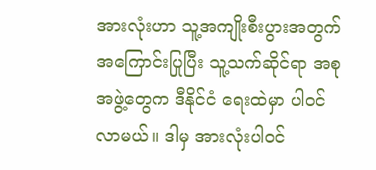အားလုံးဟာ သူ့အကျိုးစီးပွားအတွက် အကြောင်းပြုပြီး သူ့သက်ဆိုင်ရာ အစုအဖွဲ့တွေက ဒီနိုင်ငံ ရေးထဲမှာ ပါဝင်လာမယ်။ ဒါမှ အားလုံးပါဝင်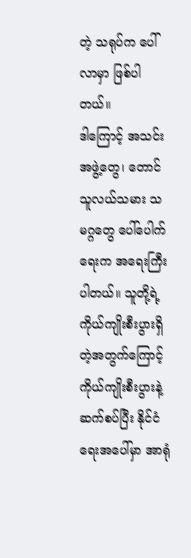တဲ့ သရုပ်က ပေါ်လာမှာ ဖြစ်ပါတယ်။
ဒါကြောင့် အသင်းအဖွဲ့တွေ၊ တောင်သူလယ်သမား သမဂ္ဂတွေ ပေါ်ပေါက်ရေးက အရေးကြီးပါတယ်။ သူတို့ရဲ့ ကိုယ်ကျိုးစီးပွားရှိတဲ့အတွက်ကြောင့် ကိုယ်ကျိုးစီးပွားနဲ့ ဆက်စပ်ပြီး နိုင်ငံရေးအပေါ်မှာ အာရုံ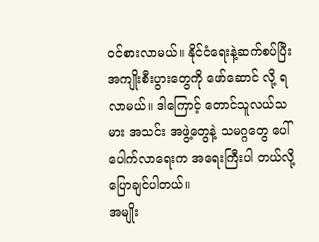ဝင်စားလာမယ်။ နိုင်ငံရေးနဲ့ဆက်စပ်ပြီး အကျိုးစီးပွားတွေကို ဖော်ဆောင် လို့ ရလာမယ်။ ဒါကြောင့် တောင်သူလယ်သမား အသင်း အဖွဲ့တွေနဲ့ သမဂ္ဂတွေ ပေါ်ပေါက်လာရေးက အရေးကြီးပါ တယ်လို့ ပြောချင်ပါတယ်။
အမျိုး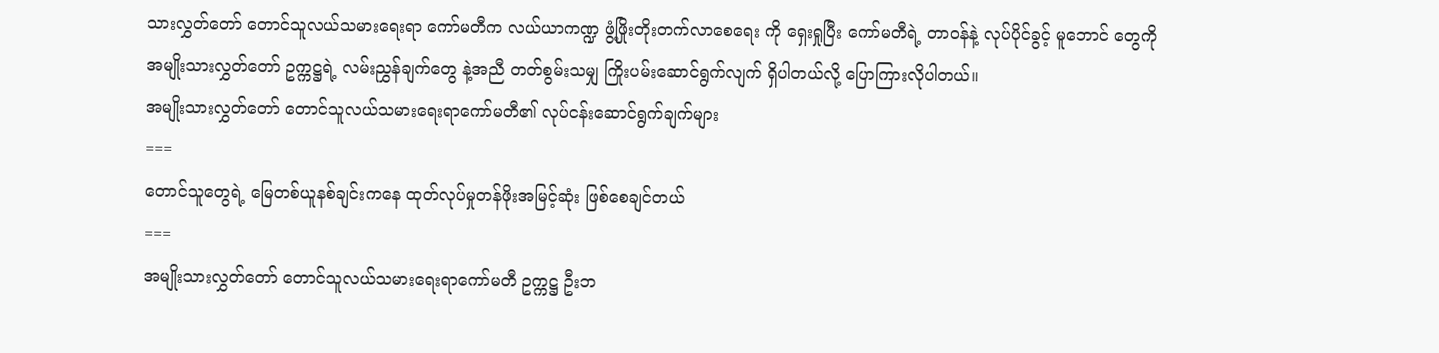သားလွှတ်တော် တောင်သူလယ်သမားရေးရာ ကော်မတီက လယ်ယာကဏ္ဍ ဖွံ့ဖြိုးတိုးတက်လာစေရေး ကို ရှေးရှုပြီး ကော်မတီရဲ့ တာဝန်နဲ့ လုပ်ပိုင်ခွင့် မူဘောင် တွေကို အမျိုးသားလွှတ်တော် ဥက္ကဋ္ဌရဲ့ လမ်းညွှန်ချက်တွေ နဲ့အညီ တတ်စွမ်းသမျှ ကြိုးပမ်းဆောင်ရွက်လျက် ရှိပါတယ်လို့ ပြောကြားလိုပါတယ်။
အမျိုးသားလွှတ်တော် တောင်သူလယ်သမားရေးရာကော်မတီ၏ လုပ်ငန်းဆောင်ရွက်ချက်များ
===
တောင်သူတွေရဲ့ မြေတစ်ယူနစ်ချင်းကနေ ထုတ်လုပ်မှုတန်ဖိုးအမြင့်ဆုံး ဖြစ်စေချင်တယ်
===
အမျိုးသားလွှတ်တော် တောင်သူလယ်သမားရေးရာကော်မတီ ဥက္ကဋ္ဌ ဦးဘ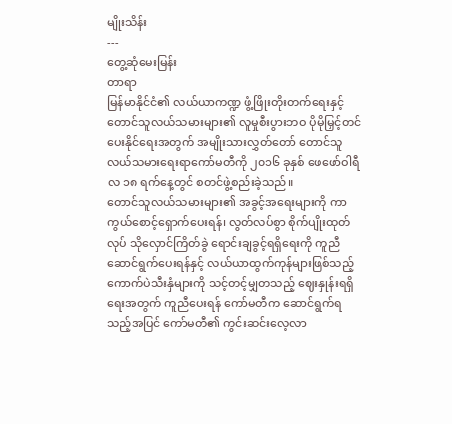မျိုးသိန်း
---
တွေ့ဆုံမေးမြန်း
တာရာ
မြန်မာနိုင်ငံ၏ လယ်ယာကဏ္ဍ ဖွံ့ဖြိုးတိုးတက်ရေးနှင့် တောင်သူလယ်သမားများ၏ လူမှုစီးပွားဘဝ ပိုမိုမြှင့်တင်ပေးနိုင်ရေးအတွက် အမျိုးသားလွှတ်တော် တောင်သူလယ်သမားရေးရာကော်မတီကို ၂၀၁၆ ခုနှစ် ဖေဖော်ဝါရီလ ၁၈ ရက်နေ့တွင် စတင်ဖွဲ့စည်းခဲ့သည်။
တောင်သူလယ်သမားများ၏ အခွင့်အရေးများကို ကာကွယ်စောင့်ရှောက်ပေးရန်၊ လွတ်လပ်စွာ စိုက်ပျိုးထုတ်လုပ် သိုလှောင်ကြိတ်ခွဲ ရောင်းချခွင့်ရရှိရေးကို ကူညီဆောင်ရွက်ပေးရန်နှင့် လယ်ယာထွက်ကုန်များဖြစ်သည့် ကောက်ပဲသီးနှံများကို သင့်တင့်မျှတသည့် ဈေးနှုန်းရရှိရေးအတွက် ကူညီပေးရန် ကော်မတီက ဆောင်ရွက်ရသည့်အပြင် ကော်မတီ၏ ကွင်းဆင်းလေ့လာ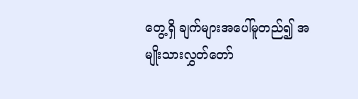တွေ့ရှိ ချက်များအပေါ်မူတည်၍ အမျိုးသားလွှတ်တော်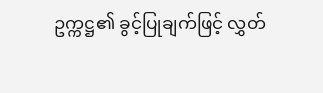ဥက္ကဋ္ဌ၏ ခွင့်ပြုချက်ဖြင့် လွှတ်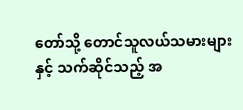တော်သို့ တောင်သူလယ်သမားများနှင့် သက်ဆိုင်သည့် အ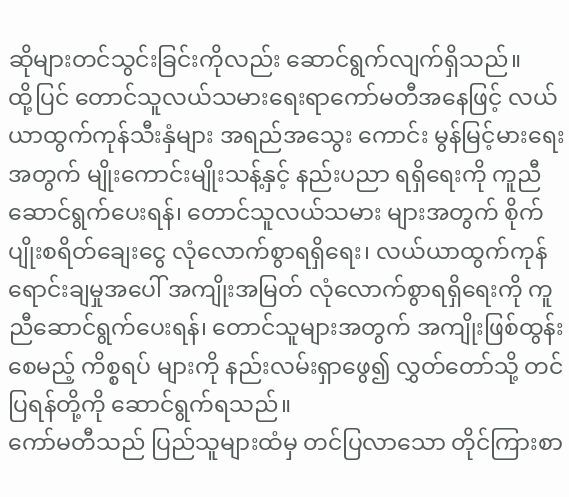ဆိုများတင်သွင်းခြင်းကိုလည်း ဆောင်ရွက်လျက်ရှိသည်။
ထို့ပြင် တောင်သူလယ်သမားရေးရာကော်မတီအနေဖြင့် လယ်ယာထွက်ကုန်သီးနှံများ အရည်အသွေး ကောင်း မွန်မြင့်မားရေးအတွက် မျိုးကောင်းမျိုးသန့်နှင့် နည်းပညာ ရရှိရေးကို ကူညီဆောင်ရွက်ပေးရန်၊ တောင်သူလယ်သမား များအတွက် စိုက်ပျိုးစရိတ်ချေးငွေ လုံလောက်စွာရရှိရေး၊ လယ်ယာထွက်ကုန်ရောင်းချမှုအပေါ် အကျိုးအမြတ် လုံလောက်စွာရရှိရေးကို ကူညီဆောင်ရွက်ပေးရန်၊ တောင်သူများအတွက် အကျိုးဖြစ်ထွန်းစေမည့် ကိစ္စရပ် များကို နည်းလမ်းရှာဖွေ၍ လွှတ်တော်သို့ တင်ပြရန်တို့ကို ဆောင်ရွက်ရသည်။
ကော်မတီသည် ပြည်သူများထံမှ တင်ပြလာသော တိုင်ကြားစာ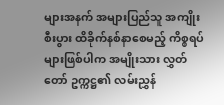များအနက် အများပြည်သူ အကျိုးစီးပွား ထိခိုက်နစ်နာစေမည့် ကိစ္စရပ်များဖြစ်ပါက အမျိုးသား လွှတ်တော် ဥက္ကဋ္ဌ၏ လမ်းညွှန်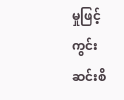မှုဖြင့် ကွင်းဆင်းစိ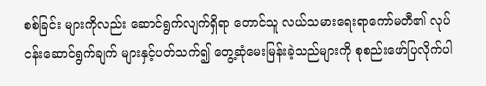စစ်ခြင်း များကိုလည်း ဆောင်ရွက်လျက်ရှိရာ တောင်သူ လယ်သမားရေးရာကော်မတီ၏ လုပ်ငန်းဆောင်ရွက်ချက် များနှင့်ပတ်သက်၍ တွေ့ဆုံမေးမြန်းခဲ့သည်များကို စုစည်းဖော်ပြလိုက်ပါ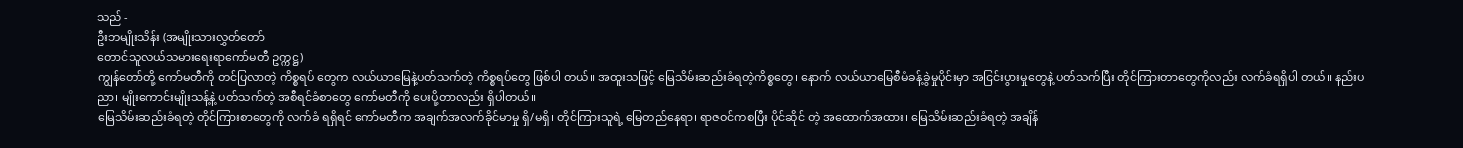သည် -
ဦးဘမျိုးသိန်း (အမျိုးသားလွှတ်တော်
တောင်သူလယ်သမားရေးရာကော်မတီ ဥက္ကဋ္ဌ)
ကျွန်တော်တို့ ကော်မတီကို တင်ပြလာတဲ့ ကိစ္စရပ် တွေက လယ်ယာမြေနဲ့ပတ်သက်တဲ့ ကိစ္စရပ်တွေ ဖြစ်ပါ တယ်။ အထူးသဖြင့် မြေသိမ်းဆည်းခံရတဲ့ကိစ္စတွေ၊ နောက် လယ်ယာမြေစီမံခန့်ခွဲမှုပိုင်းမှာ အငြင်းပွားမှုတွေနဲ့ ပတ်သက်ပြီး တိုင်ကြားတာတွေကိုလည်း လက်ခံရရှိပါ တယ်။ နည်းပညာ၊ မျိုးကောင်းမျိုးသန့်နဲ့ ပတ်သက်တဲ့ အစီရင်ခံစာတွေ ကော်မတီကို ပေးပို့တာလည်း ရှိပါတယ်။
မြေသိမ်းဆည်းခံရတဲ့ တိုင်ကြားစာတွေကို လက်ခံ ရရှိရင် ကော်မတီက အချက်အလက်ခိုင်မာမှု ရှိ/မရှိ၊ တိုင်ကြားသူရဲ့ မြေတည်နေရာ၊ ရာဇဝင်ကစပြီး ပိုင်ဆိုင် တဲ့ အထောက်အထား၊ မြေသိမ်းဆည်းခံရတဲ့ အချိန်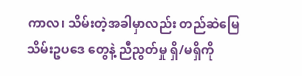ကာလ၊ သိမ်းတဲ့အခါမှာလည်း တည်ဆဲမြေသိမ်းဥပဒေ တွေနဲ့ ညီညွတ်မှု ရှိ/မရှိကို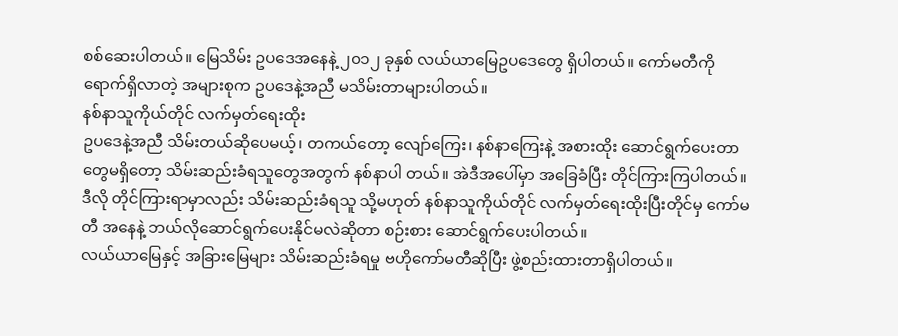စစ်ဆေးပါတယ်။ မြေသိမ်း ဥပဒေအနေနဲ့ ၂၀၁၂ ခုနှစ် လယ်ယာမြေဥပဒေတွေ ရှိပါတယ်။ ကော်မတီကို ရောက်ရှိလာတဲ့ အများစုက ဥပဒေနဲ့အညီ မသိမ်းတာများပါတယ်။
နစ်နာသူကိုယ်တိုင် လက်မှတ်ရေးထိုး
ဥပဒေနဲ့အညီ သိမ်းတယ်ဆိုပေမယ့်၊ တကယ်တော့ လျော်ကြေး၊ နစ်နာကြေးနဲ့ အစားထိုး ဆောင်ရွက်ပေးတာ တွေမရှိတော့ သိမ်းဆည်းခံရသူတွေအတွက် နစ်နာပါ တယ်။ အဲဒီအပေါ်မှာ အခြေခံပြီး တိုင်ကြားကြပါတယ်။ ဒီလို တိုင်ကြားရာမှာလည်း သိမ်းဆည်းခံရသူ သို့မဟုတ် နစ်နာသူကိုယ်တိုင် လက်မှတ်ရေးထိုးပြီးတိုင်မှ ကော်မတီ အနေနဲ့ ဘယ်လိုဆောင်ရွက်ပေးနိုင်မလဲဆိုတာ စဉ်းစား ဆောင်ရွက်ပေးပါတယ်။
လယ်ယာမြေနှင့် အခြားမြေများ သိမ်းဆည်းခံရမှု ဗဟိုကော်မတီဆိုပြီး ဖွဲ့စည်းထားတာရှိပါတယ်။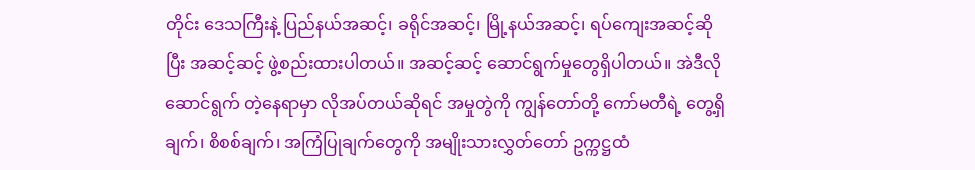တိုင်း ဒေသကြီးနဲ့ ပြည်နယ်အဆင့်၊ ခရိုင်အဆင့်၊ မြို့နယ်အဆင့်၊ ရပ်ကျေးအဆင့်ဆိုပြီး အဆင့်ဆင့် ဖွဲ့စည်းထားပါတယ်။ အဆင့်ဆင့် ဆောင်ရွက်မှုတွေရှိပါတယ်။ အဲဒီလို ဆောင်ရွက် တဲ့နေရာမှာ လိုအပ်တယ်ဆိုရင် အမှုတွဲကို ကျွန်တော်တို့ ကော်မတီရဲ့ တွေ့ရှိချက်၊ စိစစ်ချက်၊ အကြံပြုချက်တွေကို အမျိုးသားလွှတ်တော် ဥက္ကဋ္ဌထံ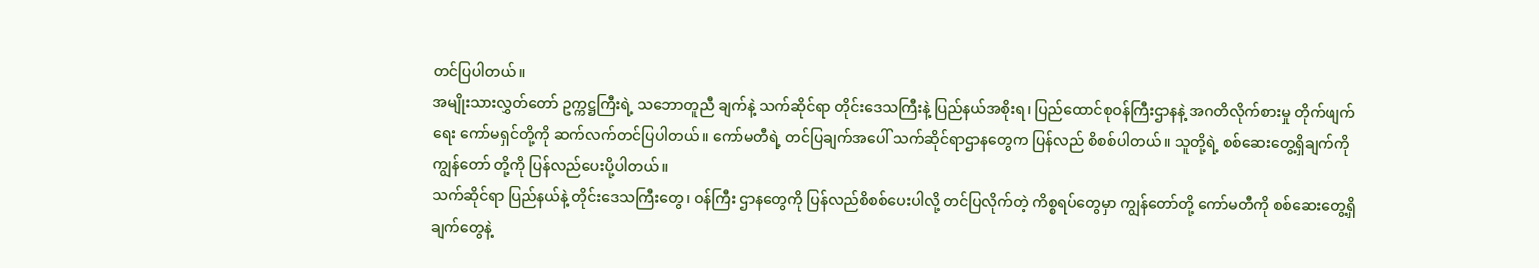တင်ပြပါတယ်။
အမျိုးသားလွှတ်တော် ဥက္ကဋ္ဌကြီးရဲ့ သဘောတူညီ ချက်နဲ့ သက်ဆိုင်ရာ တိုင်းဒေသကြီးနဲ့ ပြည်နယ်အစိုးရ၊ ပြည်ထောင်စုဝန်ကြီးဌာနနဲ့ အဂတိလိုက်စားမှု တိုက်ဖျက်ရေး ကော်မရှင်တို့ကို ဆက်လက်တင်ပြပါတယ်။ ကော်မတီရဲ့ တင်ပြချက်အပေါ် သက်ဆိုင်ရာဌာနတွေက ပြန်လည် စိစစ်ပါတယ်။ သူတို့ရဲ့ စစ်ဆေးတွေ့ရှိချက်ကို ကျွန်တော် တို့ကို ပြန်လည်ပေးပို့ပါတယ်။
သက်ဆိုင်ရာ ပြည်နယ်နဲ့ တိုင်းဒေသကြီးတွေ၊ ဝန်ကြီး ဌာနတွေကို ပြန်လည်စိစစ်ပေးပါလို့ တင်ပြလိုက်တဲ့ ကိစ္စရပ်တွေမှာ ကျွန်တော်တို့ ကော်မတီကို စစ်ဆေးတွေ့ရှိ ချက်တွေနဲ့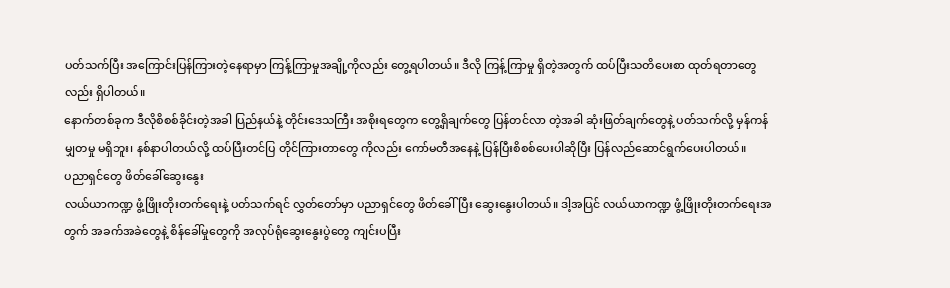ပတ်သက်ပြီး အကြောင်းပြန်ကြားတဲ့နေရာမှာ ကြန့်ကြာမှုအချို့ကိုလည်း တွေ့ရပါတယ်။ ဒီလို ကြန့်ကြာမှု ရှိတဲ့အတွက် ထပ်ပြီးသတိပေးစာ ထုတ်ရတာတွေလည်း ရှိပါတယ်။
နောက်တစ်ခုက ဒီလိုစိစစ်ခိုင်းတဲ့အခါ ပြည်နယ်နဲ့ တိုင်းဒေသကြီး အစိုးရတွေက တွေ့ရှိချက်တွေ ပြန်တင်လာ တဲ့အခါ ဆုံးဖြတ်ချက်တွေနဲ့ ပတ်သက်လို့ မှန်ကန်မျှတမှု မရှိဘူး၊ နစ်နာပါတယ်လို့ ထပ်ပြီးတင်ပြ တိုင်ကြားတာတွေ ကိုလည်း ကော်မတီအနေနဲ့ ပြန်ပြီးစိစစ်ပေးပါဆိုပြီး ပြန်လည်ဆောင်ရွက်ပေးပါတယ်။
ပညာရှင်တွေ ဖိတ်ခေါ်ဆွေးနွေး
လယ်ယာကဏ္ဍ ဖွံ့ဖြိုးတိုးတက်ရေးနဲ့ ပတ်သက်ရင် လွှတ်တော်မှာ ပညာရှင်တွေ ဖိတ်ခေါ်ပြီး ဆွေးနွေးပါတယ်။ ဒါ့အပြင် လယ်ယာကဏ္ဍ ဖွံ့ဖြိုးတိုးတက်ရေးအတွက် အခက်အခဲတွေနဲ့ စိန်ခေါ်မှုတွေကို အလုပ်ရုံဆွေးနွေးပွဲတွေ ကျင်းပပြီး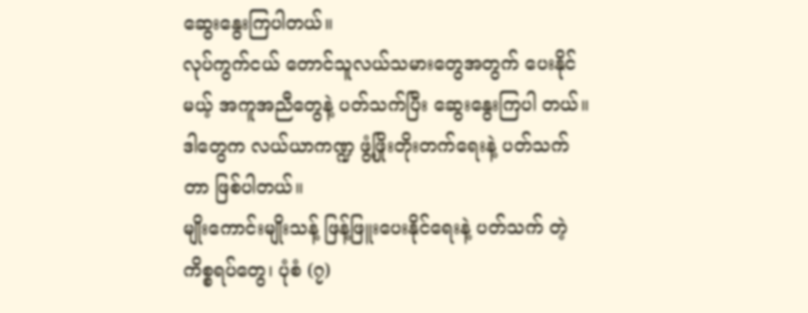ဆွေးနွေးကြပါတယ်။
လုပ်ကွက်ငယ် တောင်သူလယ်သမားတွေအတွက် ပေးနိုင်မယ့် အကူအညီတွေနဲ့ ပတ်သက်ပြီး ဆွေးနွေးကြပါ တယ်။ ဒါတွေက လယ်ယာကဏ္ဍ ဖွံ့ဖြိုးတိုးတက်ရေးနဲ့ ပတ်သက်တာ ဖြစ်ပါတယ်။
မျိုးကောင်းမျိုးသန့် ဖြန့်ဖြူးပေးနိုင်ရေးနဲ့ ပတ်သက် တဲ့ ကိစ္စရပ်တွေ၊ ပုံစံ (၇)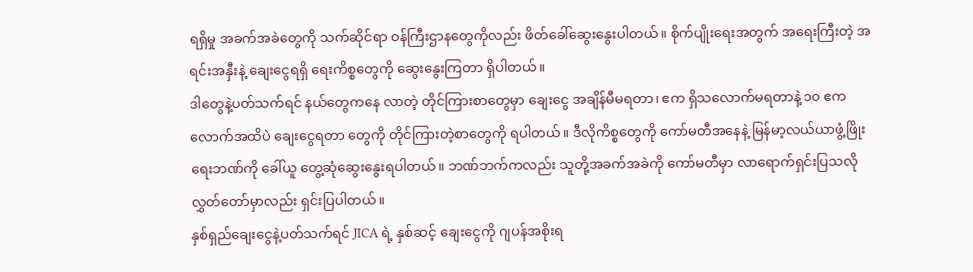ရရှိမှု အခက်အခဲတွေကို သက်ဆိုင်ရာ ဝန်ကြီးဌာနတွေကိုလည်း ဖိတ်ခေါ်ဆွေးနွေးပါတယ်။ စိုက်ပျိုးရေးအတွက် အရေးကြီးတဲ့ အရင်းအနှီးနဲ့ ချေးငွေရရှိ ရေးကိစ္စတွေကို ဆွေးနွေးကြတာ ရှိပါတယ်။
ဒါတွေနဲ့ပတ်သက်ရင် နယ်တွေကနေ လာတဲ့ တိုင်ကြားစာတွေမှာ ချေးငွေ အချိန်မီမရတာ၊ ဧက ရှိသလောက်မရတာနဲ့ ၁၀ ဧကလောက်အထိပဲ ချေးငွေရတာ တွေကို တိုင်ကြားတဲ့စာတွေကို ရပါတယ်။ ဒီလိုကိစ္စတွေကို ကော်မတီအနေနဲ့ မြန်မာ့လယ်ယာဖွံ့ဖြိုးရေးဘဏ်ကို ခေါ်ယူ တွေ့ဆုံဆွေးနွေးရပါတယ်။ ဘဏ်ဘက်ကလည်း သူတို့အခက်အခဲကို ကော်မတီမှာ လာရောက်ရှင်းပြသလို လွှတ်တော်မှာလည်း ရှင်းပြပါတယ်။
နှစ်ရှည်ချေးငွေနဲ့ပတ်သက်ရင် JICA ရဲ့ နှစ်ဆင့် ချေးငွေကို ဂျပန်အစိုးရ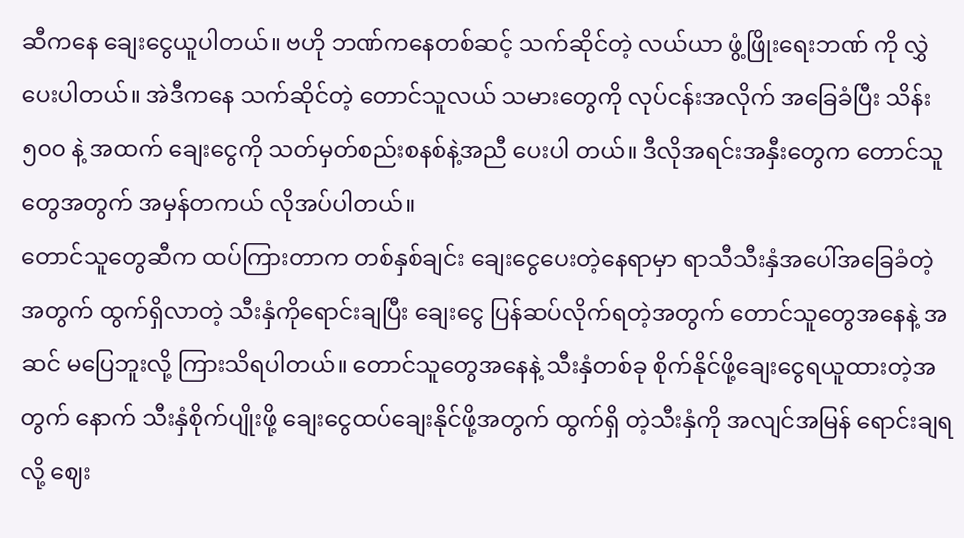ဆီကနေ ချေးငွေယူပါတယ်။ ဗဟို ဘဏ်ကနေတစ်ဆင့် သက်ဆိုင်တဲ့ လယ်ယာ ဖွံ့ဖြိုးရေးဘဏ် ကို လွှဲပေးပါတယ်။ အဲဒီကနေ သက်ဆိုင်တဲ့ တောင်သူလယ် သမားတွေကို လုပ်ငန်းအလိုက် အခြေခံပြီး သိန်း ၅၀၀ နဲ့ အထက် ချေးငွေကို သတ်မှတ်စည်းစနစ်နဲ့အညီ ပေးပါ တယ်။ ဒီလိုအရင်းအနှီးတွေက တောင်သူတွေအတွက် အမှန်တကယ် လိုအပ်ပါတယ်။
တောင်သူတွေဆီက ထပ်ကြားတာက တစ်နှစ်ချင်း ချေးငွေပေးတဲ့နေရာမှာ ရာသီသီးနှံအပေါ်အခြေခံတဲ့ အတွက် ထွက်ရှိလာတဲ့ သီးနှံကိုရောင်းချပြီး ချေးငွေ ပြန်ဆပ်လိုက်ရတဲ့အတွက် တောင်သူတွေအနေနဲ့ အဆင် မပြေဘူးလို့ ကြားသိရပါတယ်။ တောင်သူတွေအနေနဲ့ သီးနှံတစ်ခု စိုက်နိုင်ဖို့ချေးငွေရယူထားတဲ့အတွက် နောက် သီးနှံစိုက်ပျိုးဖို့ ချေးငွေထပ်ချေးနိုင်ဖို့အတွက် ထွက်ရှိ တဲ့သီးနှံကို အလျင်အမြန် ရောင်းချရလို့ ဈေး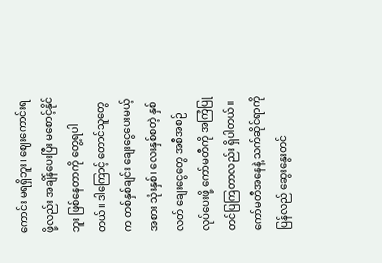ကောင်း မရရှိဘူး၊ ဈေးကောင်းရဖို့လည်း အချိန်ပေးပြီး မစောင့်နိုင်ဘူး ဖြစ်နေတာကို တွေ့ရပါတယ်။ ဒါကြောင့် တောင်သူတွေက တစ်နှစ်ချင်း ချေးငွေပေးမယ့်အစား သုံးနှစ်၊ လေးနှစ်စတဲ့ နှစ်လတ် ချေးငွေတွေ အစီအစဉ် လုပ်ပေးဖို့ ကော်မတီကို အကြံပြုတင်ပြကြတာလည်း ရှိပါတယ်။ ကော်မတီအနေနဲ့ သက်ဆိုင်ရာကို ပြန်လည် ဆွေးနွေးတင်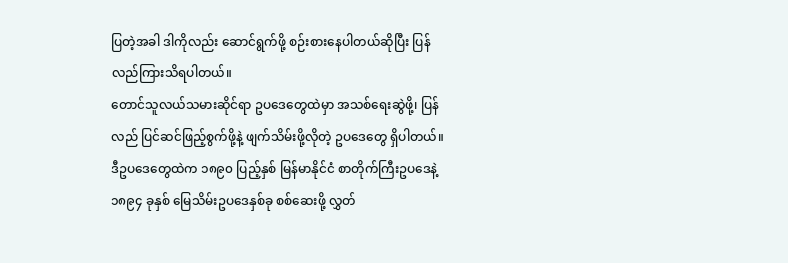ပြတဲ့အခါ ဒါကိုလည်း ဆောင်ရွက်ဖို့ စဉ်းစားနေပါတယ်ဆိုပြီး ပြန်လည်ကြားသိရပါတယ်။
တောင်သူလယ်သမားဆိုင်ရာ ဥပဒေတွေထဲမှာ အသစ်ရေးဆွဲဖို့၊ ပြန်လည် ပြင်ဆင်ဖြည့်စွက်ဖို့နဲ့ ဖျက်သိမ်းဖို့လိုတဲ့ ဥပဒေတွေ ရှိပါတယ်။ ဒီဥပဒေတွေထဲက ၁၈၉၀ ပြည့်နှစ် မြန်မာနိုင်ငံ စာတိုက်ကြီးဥပဒေနဲ့ ၁၈၉၄ ခုနှစ် မြေသိမ်းဥပဒေနှစ်ခု စစ်ဆေးဖို့ လွှတ်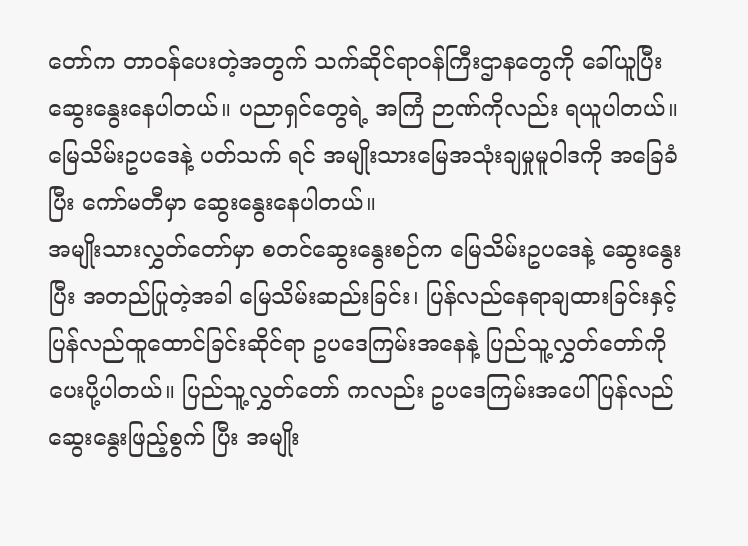တော်က တာဝန်ပေးတဲ့အတွက် သက်ဆိုင်ရာဝန်ကြီးဌာနတွေကို ခေါ်ယူပြီးဆွေးနွေးနေပါတယ်။ ပညာရှင်တွေရဲ့ အကြံ ဉာဏ်ကိုလည်း ရယူပါတယ်။ မြေသိမ်းဥပဒေနဲ့ ပတ်သက် ရင် အမျိုးသားမြေအသုံးချမှုမူဝါဒကို အခြေခံပြီး ကော်မတီမှာ ဆွေးနွေးနေပါတယ်။
အမျိုးသားလွှတ်တော်မှာ စတင်ဆွေးနွေးစဉ်က မြေသိမ်းဥပဒေနဲ့ ဆွေးနွေးပြီး အတည်ပြုတဲ့အခါ မြေသိမ်းဆည်းခြင်း၊ ပြန်လည်နေရာချထားခြင်းနှင့် ပြန်လည်ထူထောင်ခြင်းဆိုင်ရာ ဥပဒေကြမ်းအနေနဲ့ ပြည်သူ့လွှတ်တော်ကို ပေးပို့ပါတယ်။ ပြည်သူ့လွှတ်တော် ကလည်း ဥပဒေကြမ်းအပေါ် ပြန်လည်ဆွေးနွေးဖြည့်စွက် ပြီး အမျိုး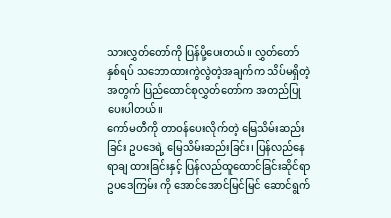သားလွှတ်တော်ကို ပြန်ပို့ပေးတယ်။ လွှတ်တော် နှစ်ရပ် သဘောထားကွဲလွဲတဲ့အချက်က သိပ်မရှိတဲ့အတွက် ပြည်ထောင်စုလွှတ်တော်က အတည်ပြုပေးပါတယ်။
ကော်မတီကို တာဝန်ပေးလိုက်တဲ့ မြေသိမ်းဆည်း ခြင်း ဥပဒေရဲ့ မြေသိမ်းဆည်းခြင်း၊ ပြန်လည်နေရာချ ထားခြင်းနှင့် ပြန်လည်ထူထောင်ခြင်းဆိုင်ရာ ဥပဒေကြမ်း ကို အောင်အောင်မြင်မြင် ဆောင်ရွက်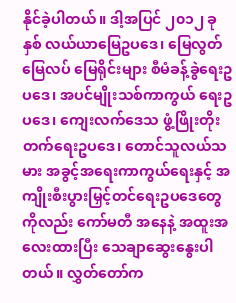နိုင်ခဲ့ပါတယ်။ ဒါ့အပြင် ၂၀၁၂ ခုနှစ် လယ်ယာမြေဥပဒေ၊ မြေလွတ် မြေလပ် မြေရိုင်းများ စီမံခန့်ခွဲရေးဥပဒေ၊ အပင်မျိုးသစ်ကာကွယ် ရေးဥပဒေ၊ ကျေးလက်ဒေသ ဖွံ့ဖြိုးတိုးတက်ရေးဥပဒေ၊ တောင်သူလယ်သမား အခွင့်အရေးကာကွယ်ရေးနှင့် အကျိုးစီးပွားမြှင့်တင်ရေးဥပဒေတွေကိုလည်း ကော်မတီ အနေနဲ့ အထူးအလေးထားပြီး သေချာဆွေးနွေးပါတယ်။ လွှတ်တော်က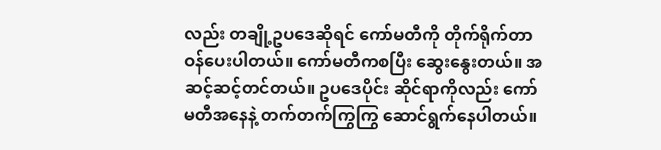လည်း တချို့ဥပဒေဆိုရင် ကော်မတီကို တိုက်ရိုက်တာဝန်ပေးပါတယ်။ ကော်မတီကစပြီး ဆွေးနွေးတယ်။ အဆင့်ဆင့်တင်တယ်။ ဥပဒေပိုင်း ဆိုင်ရာကိုလည်း ကော်မတီအနေနဲ့ တက်တက်ကြွကြွ ဆောင်ရွက်နေပါတယ်။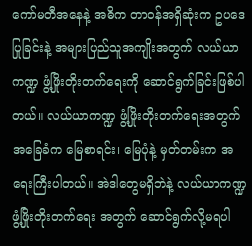ကော်မတီအနေနဲ့ အဓိက တာဝန်အရှိဆုံးက ဥပဒေပြုခြင်းနဲ့ အများပြည်သူအကျိုးအတွက် လယ်ယာ ကဏ္ဍ ဖွံ့ဖြိုးတိုးတက်ရေးကို ဆောင်ရွက်ခြင်းဖြစ်ပါတယ်။ လယ်ယာကဏ္ဍ ဖွံ့ဖြိုးတိုးတက်ရေးအတွက် အခြေခံက မြေစာရင်း၊ မြေပုံနဲ့ မှတ်တမ်းက အရေးကြီးပါတယ်။ အဲဒါတွေမရှိဘဲနဲ့ လယ်ယာကဏ္ဍ ဖွံ့ဖြိုးတိုးတက်ရေး အတွက် ဆောင်ရွက်လို့မရပါ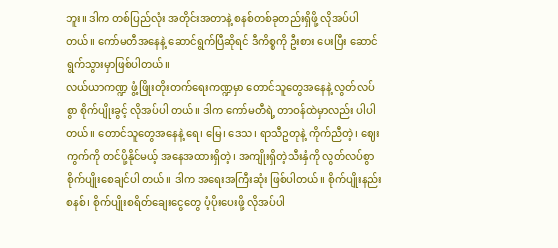ဘူး။ ဒါက တစ်ပြည်လုံး အတိုင်းအတာနဲ့ စနစ်တစ်ခုတည်းရှိဖို့ လိုအပ်ပါတယ်။ ကော်မတီအနေနဲ့ ဆောင်ရွက်ပြီဆိုရင် ဒီကိစ္စကို ဦးစား ပေးပြီး ဆောင်ရွက်သွားမှာဖြစ်ပါတယ်။
လယ်ယာကဏ္ဍ ဖွံ့ဖြိုးတိုးတက်ရေးကဏ္ဍမှာ တောင်သူတွေအနေနဲ့ လွတ်လပ်စွာ စိုက်ပျိုးခွင့် လိုအပ်ပါ တယ်။ ဒါက ကော်မတီရဲ့ တာဝန်ထဲမှာလည်း ပါပါတယ်။ တောင်သူတွေအနေနဲ့ ရေ၊ မြေ၊ ဒေသ၊ ရာသီဥတုနဲ့ ကိုက်ညီတဲ့၊ ဈေးကွက်ကို တင်ပို့နိုင်မယ့် အနေအထားရှိတဲ့၊ အကျိုးရှိတဲ့သီးနှံကို လွတ်လပ်စွာ စိုက်ပျိုးစေချင်ပါ တယ်။ ဒါက အရေးအကြီးဆုံး ဖြစ်ပါတယ်။ စိုက်ပျိုးနည်း စနစ်၊ စိုက်ပျိုးစရိတ်ချေးငွေတွေ ပံ့ပိုးပေးဖို့ လိုအပ်ပါ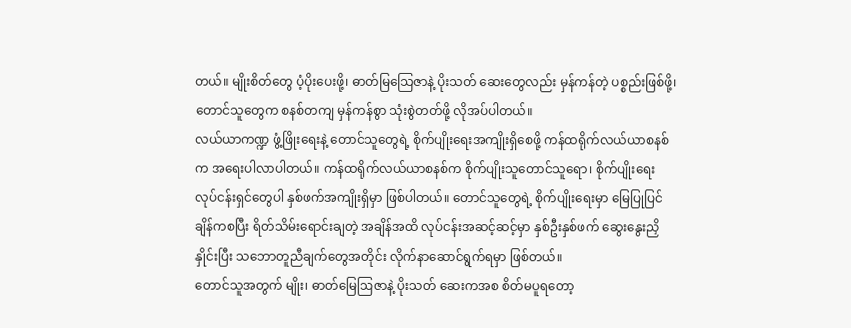တယ်။ မျိုးစိတ်တွေ ပံ့ပိုးပေးဖို့၊ ဓာတ်မြသြေဇာနဲ့ ပိုးသတ် ဆေးတွေလည်း မှန်ကန်တဲ့ ပစ္စည်းဖြစ်ဖို့၊ တောင်သူတွေက စနစ်တကျ မှန်ကန်စွာ သုံးစွဲတတ်ဖို့ လိုအပ်ပါတယ်။
လယ်ယာကဏ္ဍ ဖွံ့ဖြိုးရေးနဲ့ တောင်သူတွေရဲ့ စိုက်ပျိုးရေးအကျိုးရှိစေဖို့ ကန်ထရိုက်လယ်ယာစနစ်က အရေးပါလာပါတယ်။ ကန်ထရိုက်လယ်ယာစနစ်က စိုက်ပျိုးသူတောင်သူရော၊ စိုက်ပျိုးရေးလုပ်ငန်းရှင်တွေပါ နှစ်ဖက်အကျိုးရှိမှာ ဖြစ်ပါတယ်။ တောင်သူတွေရဲ့ စိုက်ပျိုးရေးမှာ မြေပြုပြင်ချိန်ကစပြီး ရိတ်သိမ်းရောင်းချတဲ့ အချိန်အထိ လုပ်ငန်းအဆင့်ဆင့်မှာ နှစ်ဦးနှစ်ဖက် ဆွေးနွေးညှိနှိုင်းပြီး သဘောတူညီချက်တွေအတိုင်း လိုက်နာဆောင်ရွက်ရမှာ ဖြစ်တယ်။
တောင်သူအတွက် မျိုး၊ ဓာတ်မြေဩဇာနဲ့ ပိုးသတ် ဆေးကအစ စိတ်မပူရတော့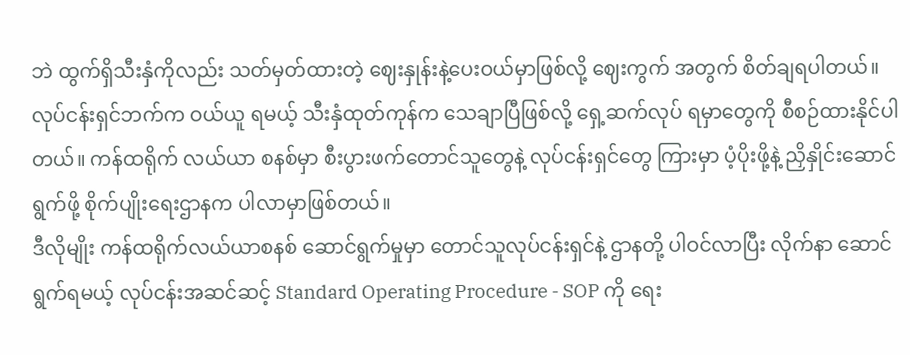ဘဲ ထွက်ရှိသီးနှံကိုလည်း သတ်မှတ်ထားတဲ့ ဈေးနှုန်းနဲ့ပေးဝယ်မှာဖြစ်လို့ ဈေးကွက် အတွက် စိတ်ချရပါတယ်။ လုပ်ငန်းရှင်ဘက်က ဝယ်ယူ ရမယ့် သီးနှံထုတ်ကုန်က သေချာပြီဖြစ်လို့ ရှေ့ဆက်လုပ် ရမှာတွေကို စီစဉ်ထားနိုင်ပါတယ်။ ကန်ထရိုက် လယ်ယာ စနစ်မှာ စီးပွားဖက်တောင်သူတွေနဲ့ လုပ်ငန်းရှင်တွေ ကြားမှာ ပံ့ပိုးဖို့နဲ့ ညှိနှိုင်းဆောင်ရွက်ဖို့ စိုက်ပျိုးရေးဌာနက ပါလာမှာဖြစ်တယ်။
ဒီလိုမျိုး ကန်ထရိုက်လယ်ယာစနစ် ဆောင်ရွက်မှုမှာ တောင်သူလုပ်ငန်းရှင်နဲ့ ဌာနတို့ ပါဝင်လာပြီး လိုက်နာ ဆောင်ရွက်ရမယ့် လုပ်ငန်းအဆင်ဆင့် Standard Operating Procedure - SOP ကို ရေး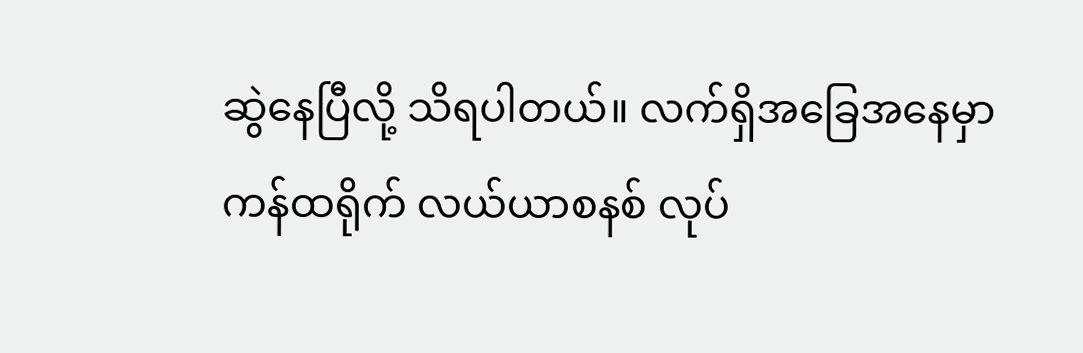ဆွဲနေပြီလို့ သိရပါတယ်။ လက်ရှိအခြေအနေမှာ ကန်ထရိုက် လယ်ယာစနစ် လုပ်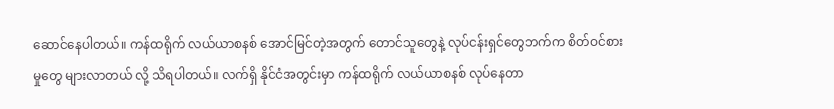ဆောင်နေပါတယ်။ ကန်ထရိုက် လယ်ယာစနစ် အောင်မြင်တဲ့အတွက် တောင်သူတွေနဲ့ လုပ်ငန်းရှင်တွေဘက်က စိတ်ဝင်စားမှုတွေ များလာတယ် လို့ သိရပါတယ်။ လက်ရှိ နိုင်ငံအတွင်းမှာ ကန်ထရိုက် လယ်ယာစနစ် လုပ်နေတာ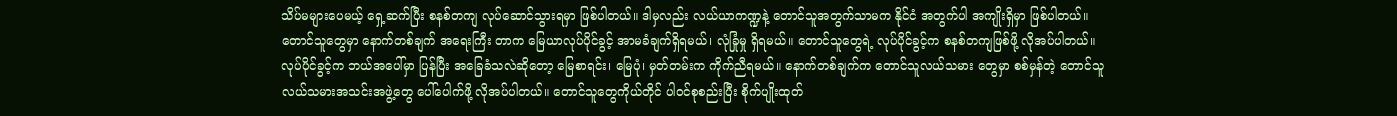သိပ်မများပေမယ့် ရှေ့ဆက်ပြီး စနစ်တကျ လုပ်ဆောင်သွားရမှာ ဖြစ်ပါတယ်။ ဒါမှလည်း လယ်ယာကဏ္ဍနဲ့ တောင်သူအတွက်သာမက နိုင်ငံ အတွက်ပါ အကျိုးရှိမှာ ဖြစ်ပါတယ်။
တောင်သူတွေမှာ နောက်တစ်ချက် အရေးကြီး တာက မြေယာလုပ်ပိုင်ခွင့် အာမခံချက်ရှိရမယ်၊ လုံခြုံမှု ရှိရမယ်။ တောင်သူတွေရဲ့ လုပ်ပိုင်ခွင့်က စနစ်တကျဖြစ်ဖို့ လိုအပ်ပါတယ်။ လုပ်ပိုင်ခွင့်က ဘယ်အပေါ်မှာ ပြန်ပြီး အခြေခံသလဲဆိုတော့ မြေစာရင်း၊ မြေပုံ၊ မှတ်တမ်းက ကိုက်ညီရမယ်။ နောက်တစ်ချက်က တောင်သူလယ်သမား တွေမှာ စစ်မှန်တဲ့ တောင်သူလယ်သမားအသင်းအဖွဲ့တွေ ပေါ်ပေါက်ဖို့ လိုအပ်ပါတယ်။ တောင်သူတွေကိုယ်တိုင် ပါဝင်စုစည်းပြီး စိုက်ပျိုးထုတ်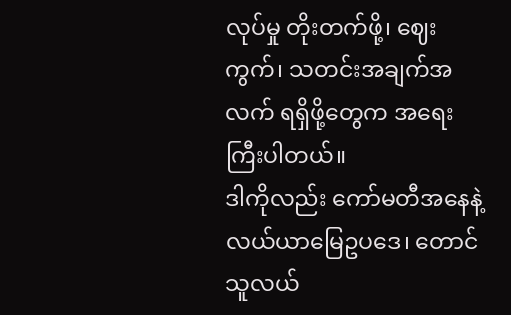လုပ်မှု တိုးတက်ဖို့၊ ဈေးကွက်၊ သတင်းအချက်အလက် ရရှိဖို့တွေက အရေးကြီးပါတယ်။
ဒါကိုလည်း ကော်မတီအနေနဲ့ လယ်ယာမြေဥပဒေ၊ တောင်သူလယ်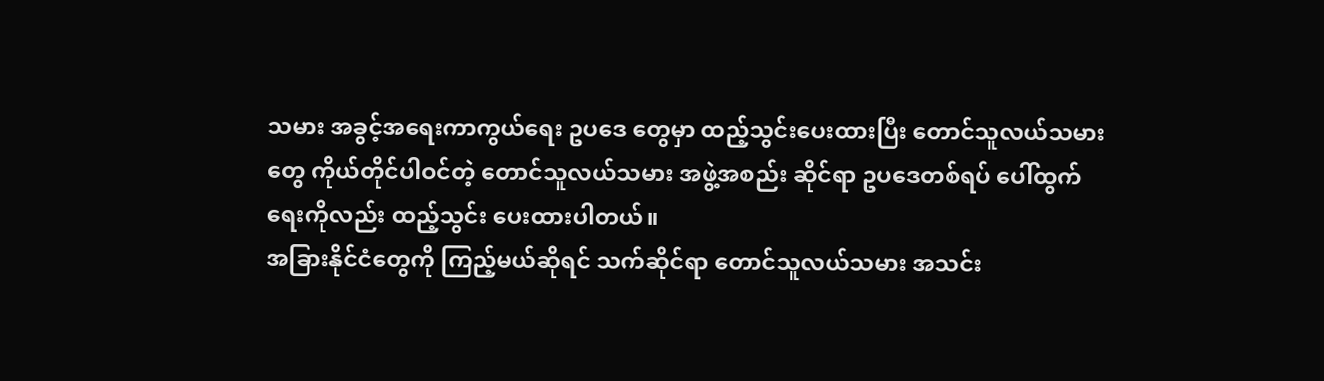သမား အခွင့်အရေးကာကွယ်ရေး ဥပဒေ တွေမှာ ထည့်သွင်းပေးထားပြီး တောင်သူလယ်သမားတွေ ကိုယ်တိုင်ပါဝင်တဲ့ တောင်သူလယ်သမား အဖွဲ့အစည်း ဆိုင်ရာ ဥပဒေတစ်ရပ် ပေါ်ထွက်ရေးကိုလည်း ထည့်သွင်း ပေးထားပါတယ်။
အခြားနိုင်ငံတွေကို ကြည့်မယ်ဆိုရင် သက်ဆိုင်ရာ တောင်သူလယ်သမား အသင်း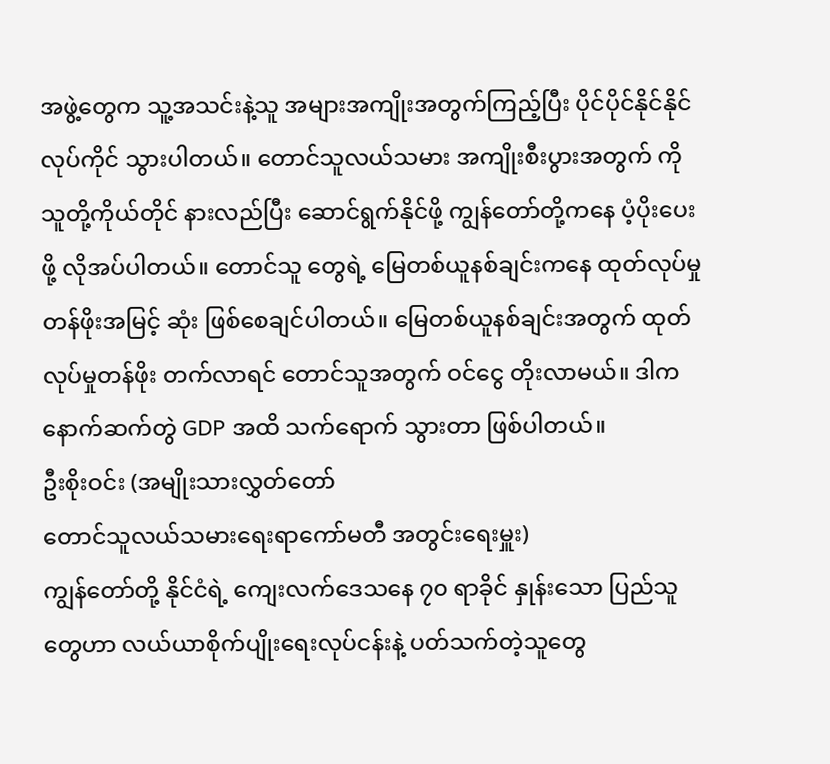အဖွဲ့တွေက သူ့အသင်းနဲ့သူ အများအကျိုးအတွက်ကြည့်ပြီး ပိုင်ပိုင်နိုင်နိုင် လုပ်ကိုင် သွားပါတယ်။ တောင်သူလယ်သမား အကျိုးစီးပွားအတွက် ကို သူတို့ကိုယ်တိုင် နားလည်ပြီး ဆောင်ရွက်နိုင်ဖို့ ကျွန်တော်တို့ကနေ ပံ့ပိုးပေးဖို့ လိုအပ်ပါတယ်။ တောင်သူ တွေရဲ့ မြေတစ်ယူနစ်ချင်းကနေ ထုတ်လုပ်မှု တန်ဖိုးအမြင့် ဆုံး ဖြစ်စေချင်ပါတယ်။ မြေတစ်ယူနစ်ချင်းအတွက် ထုတ်လုပ်မှုတန်ဖိုး တက်လာရင် တောင်သူအတွက် ဝင်ငွေ တိုးလာမယ်။ ဒါက နောက်ဆက်တွဲ GDP အထိ သက်ရောက် သွားတာ ဖြစ်ပါတယ်။
ဦးစိုးဝင်း (အမျိုးသားလွှတ်တော်
တောင်သူလယ်သမားရေးရာကော်မတီ အတွင်းရေးမှူး)
ကျွန်တော်တို့ နိုင်ငံရဲ့ ကျေးလက်ဒေသနေ ၇၀ ရာခိုင် နှုန်းသော ပြည်သူတွေဟာ လယ်ယာစိုက်ပျိုးရေးလုပ်ငန်းနဲ့ ပတ်သက်တဲ့သူတွေ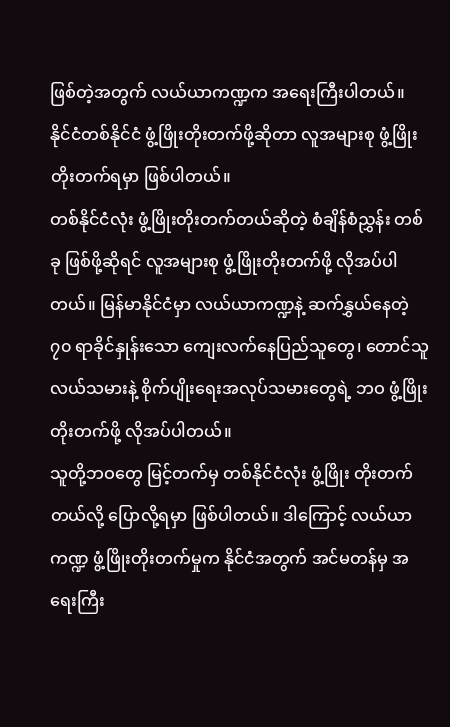ဖြစ်တဲ့အတွက် လယ်ယာကဏ္ဍက အရေးကြီးပါတယ်။ နိုင်ငံတစ်နိုင်ငံ ဖွံ့ဖြိုးတိုးတက်ဖို့ဆိုတာ လူအများစု ဖွံ့ဖြိုးတိုးတက်ရမှာ ဖြစ်ပါတယ်။
တစ်နိုင်ငံလုံး ဖွံ့ဖြိုးတိုးတက်တယ်ဆိုတဲ့ စံချိန်စံညွှန်း တစ်ခု ဖြစ်ဖို့ဆိုရင် လူအများစု ဖွံ့ဖြိုးတိုးတက်ဖို့ လိုအပ်ပါ တယ်။ မြန်မာနိုင်ငံမှာ လယ်ယာကဏ္ဍနဲ့ ဆက်နွှယ်နေတဲ့ ၇၀ ရာခိုင်နှုန်းသော ကျေးလက်နေပြည်သူတွေ၊ တောင်သူ လယ်သမားနဲ့ စိုက်ပျိုးရေးအလုပ်သမားတွေရဲ့ ဘဝ ဖွံ့ဖြိုးတိုးတက်ဖို့ လိုအပ်ပါတယ်။
သူတို့ဘဝတွေ မြင့်တက်မှ တစ်နိုင်ငံလုံး ဖွံ့ဖြိုး တိုးတက်တယ်လို့ ပြောလို့ရမှာ ဖြစ်ပါတယ်။ ဒါကြောင့် လယ်ယာကဏ္ဍ ဖွံ့ဖြိုးတိုးတက်မှုက နိုင်ငံအတွက် အင်မတန်မှ အရေးကြီး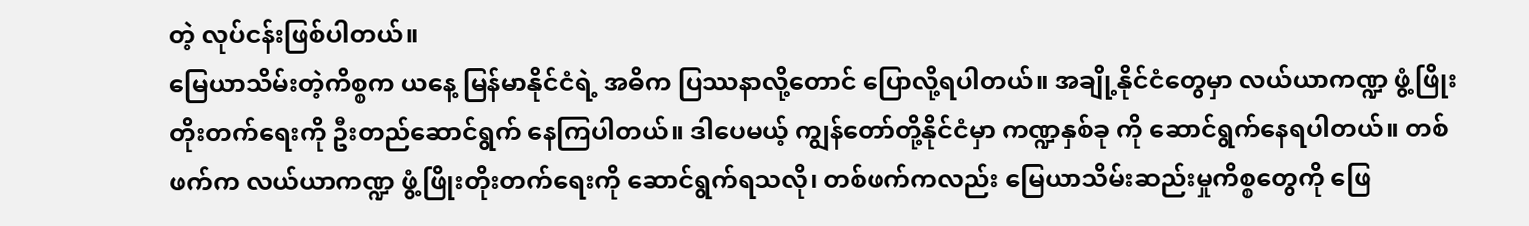တဲ့ လုပ်ငန်းဖြစ်ပါတယ်။
မြေယာသိမ်းတဲ့ကိစ္စက ယနေ့ မြန်မာနိုင်ငံရဲ့ အဓိက ပြဿနာလို့တောင် ပြောလို့ရပါတယ်။ အချို့နိုင်ငံတွေမှာ လယ်ယာကဏ္ဍ ဖွံ့ဖြိုးတိုးတက်ရေးကို ဦးတည်ဆောင်ရွက် နေကြပါတယ်။ ဒါပေမယ့် ကျွန်တော်တို့နိုင်ငံမှာ ကဏ္ဍနှစ်ခု ကို ဆောင်ရွက်နေရပါတယ်။ တစ်ဖက်က လယ်ယာကဏ္ဍ ဖွံ့ဖြိုးတိုးတက်ရေးကို ဆောင်ရွက်ရသလို၊ တစ်ဖက်ကလည်း မြေယာသိမ်းဆည်းမှုကိစ္စတွေကို ဖြေ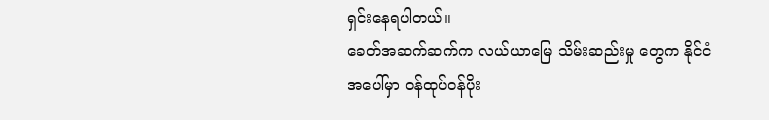ရှင်းနေရပါတယ်။
ခေတ်အဆက်ဆက်က လယ်ယာမြေ သိမ်းဆည်းမှု တွေက နိုင်ငံအပေါ်မှာ ဝန်ထုပ်ဝန်ပိုး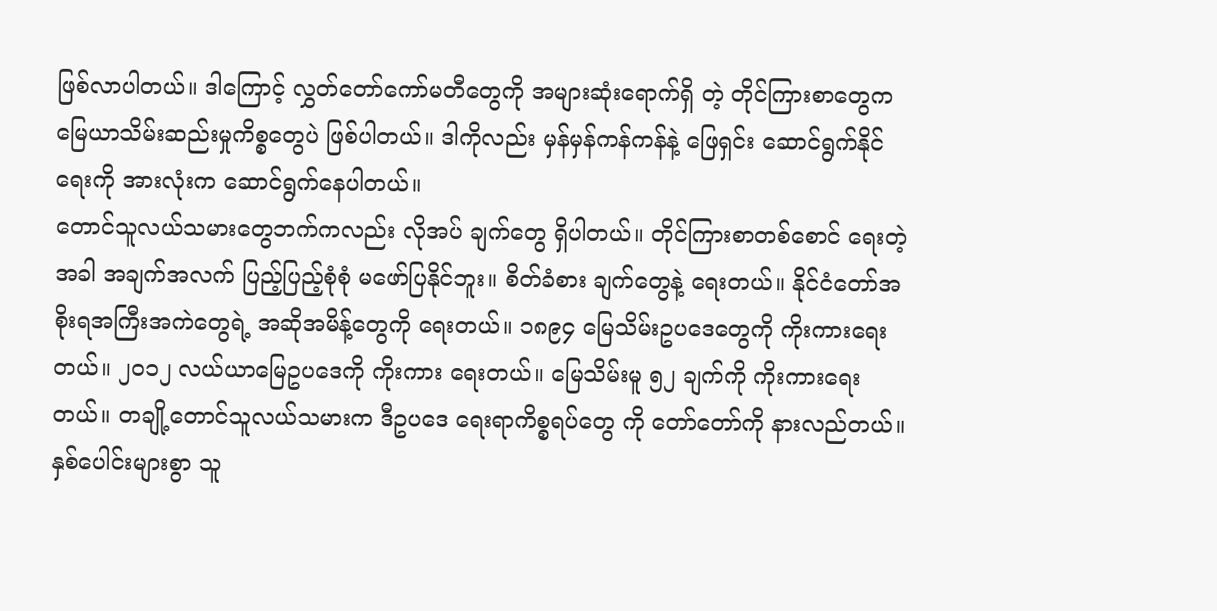ဖြစ်လာပါတယ်။ ဒါကြောင့် လွှတ်တော်ကော်မတီတွေကို အများဆုံးရောက်ရှိ တဲ့ တိုင်ကြားစာတွေက မြေယာသိမ်းဆည်းမှုကိစ္စတွေပဲ ဖြစ်ပါတယ်။ ဒါကိုလည်း မှန်မှန်ကန်ကန်နဲ့ ဖြေရှင်း ဆောင်ရွက်နိုင်ရေးကို အားလုံးက ဆောင်ရွက်နေပါတယ်။
တောင်သူလယ်သမားတွေဘက်ကလည်း လိုအပ် ချက်တွေ ရှိပါတယ်။ တိုင်ကြားစာတစ်စောင် ရေးတဲ့အခါ အချက်အလက် ပြည့်ပြည့်စုံစုံ မဖော်ပြနိုင်ဘူး။ စိတ်ခံစား ချက်တွေနဲ့ ရေးတယ်။ နိုင်ငံတော်အစိုးရအကြီးအကဲတွေရဲ့ အဆိုအမိန့်တွေကို ရေးတယ်။ ၁၈၉၄ မြေသိမ်းဥပဒေတွေကို ကိုးကားရေးတယ်။ ၂၀၁၂ လယ်ယာမြေဥပဒေကို ကိုးကား ရေးတယ်။ မြေသိမ်းမူ ၅၂ ချက်ကို ကိုးကားရေးတယ်။ တချို့တောင်သူလယ်သမားက ဒီဥပဒေ ရေးရာကိစ္စရပ်တွေ ကို တော်တော်ကို နားလည်တယ်။ နှစ်ပေါင်းများစွာ သူ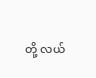တို့ လယ်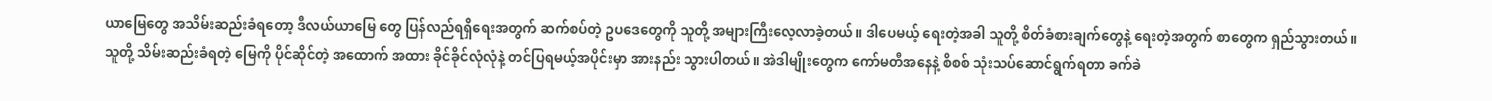ယာမြေတွေ အသိမ်းဆည်းခံရတော့ ဒီလယ်ယာမြေ တွေ ပြန်လည်ရရှိရေးအတွက် ဆက်စပ်တဲ့ ဥပဒေတွေကို သူတို့ အများကြီးလေ့လာခဲ့တယ်။ ဒါပေမယ့် ရေးတဲ့အခါ သူတို့ စိတ်ခံစားချက်တွေနဲ့ ရေးတဲ့အတွက် စာတွေက ရှည်သွားတယ်။
သူတို့ သိမ်းဆည်းခံရတဲ့ မြေကို ပိုင်ဆိုင်တဲ့ အထောက် အထား ခိုင်ခိုင်လုံလုံနဲ့ တင်ပြရမယ့်အပိုင်းမှာ အားနည်း သွားပါတယ်။ အဲဒါမျိုးတွေက ကော်မတီအနေနဲ့ စိစစ် သုံးသပ်ဆောင်ရွက်ရတာ ခက်ခဲ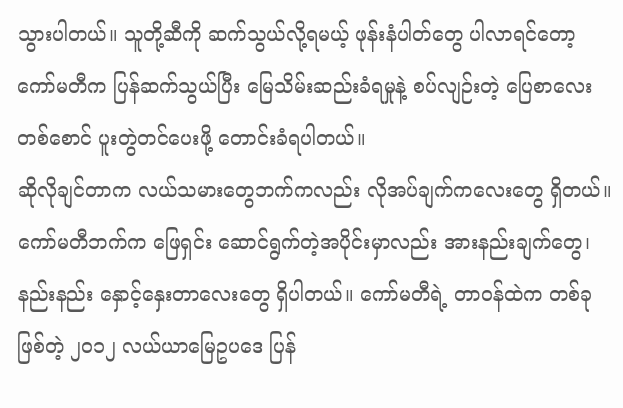သွားပါတယ်။ သူတို့ဆီကို ဆက်သွယ်လို့ရမယ့် ဖုန်းနံပါတ်တွေ ပါလာရင်တော့ ကော်မတီက ပြန်ဆက်သွယ်ပြီး မြေသိမ်းဆည်းခံရမှုနဲ့ စပ်လျဉ်းတဲ့ ပြေစာလေးတစ်စောင် ပူးတွဲတင်ပေးဖို့ တောင်းခံရပါတယ်။
ဆိုလိုချင်တာက လယ်သမားတွေဘက်ကလည်း လိုအပ်ချက်ကလေးတွေ ရှိတယ်။ ကော်မတီဘက်က ဖြေရှင်း ဆောင်ရွက်တဲ့အပိုင်းမှာလည်း အားနည်းချက်တွေ၊ နည်းနည်း နှောင့်နှေးတာလေးတွေ ရှိပါတယ်။ ကော်မတီရဲ့ တာဝန်ထဲက တစ်ခုဖြစ်တဲ့ ၂၀၁၂ လယ်ယာမြေဥပဒေ ပြန်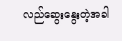လည်ဆွေးနွေးတဲ့အခါ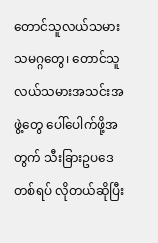တောင်သူလယ်သမားသမဂ္ဂတွေ၊ တောင်သူလယ်သမားအသင်းအဖွဲ့တွေ ပေါ်ပေါက်ဖို့အတွက် သီးခြားဥပဒေတစ်ရပ် လိုတယ်ဆိုပြီး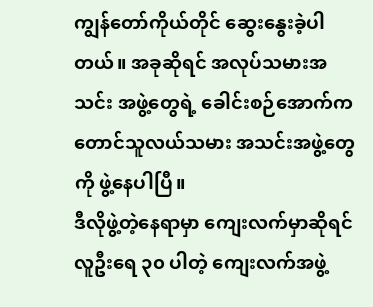ကျွန်တော်ကိုယ်တိုင် ဆွေးနွေးခဲ့ပါတယ်။ အခုဆိုရင် အလုပ်သမားအသင်း အဖွဲ့တွေရဲ့ ခေါင်းစဉ်အောက်က တောင်သူလယ်သမား အသင်းအဖွဲ့တွေကို ဖွဲ့နေပါပြီ။
ဒီလိုဖွဲ့တဲ့နေရာမှာ ကျေးလက်မှာဆိုရင် လူဦးရေ ၃၀ ပါတဲ့ ကျေးလက်အဖွဲ့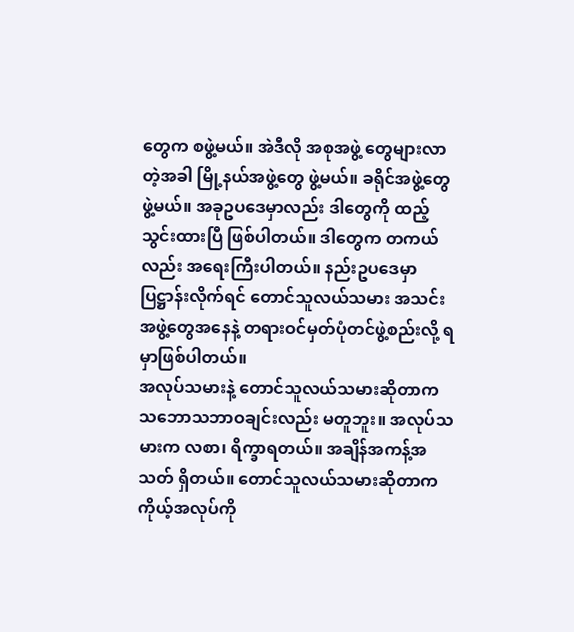တွေက စဖွဲ့မယ်။ အဲဒီလို အစုအဖွဲ့ တွေများလာတဲ့အခါ မြို့နယ်အဖွဲ့တွေ ဖွဲ့မယ်။ ခရိုင်အဖွဲ့တွေ ဖွဲ့မယ်။ အခုဥပဒေမှာလည်း ဒါတွေကို ထည့်သွင်းထားပြီ ဖြစ်ပါတယ်။ ဒါတွေက တကယ်လည်း အရေးကြီးပါတယ်။ နည်းဥပဒေမှာ ပြဋ္ဌာန်းလိုက်ရင် တောင်သူလယ်သမား အသင်းအဖွဲ့တွေအနေနဲ့ တရားဝင်မှတ်ပုံတင်ဖွဲ့စည်းလို့ ရမှာဖြစ်ပါတယ်။
အလုပ်သမားနဲ့ တောင်သူလယ်သမားဆိုတာက သဘောသဘာဝချင်းလည်း မတူဘူး။ အလုပ်သမားက လစာ၊ ရိက္ခာရတယ်။ အချိန်အကန့်အသတ် ရှိတယ်။ တောင်သူလယ်သမားဆိုတာက ကိုယ့်အလုပ်ကို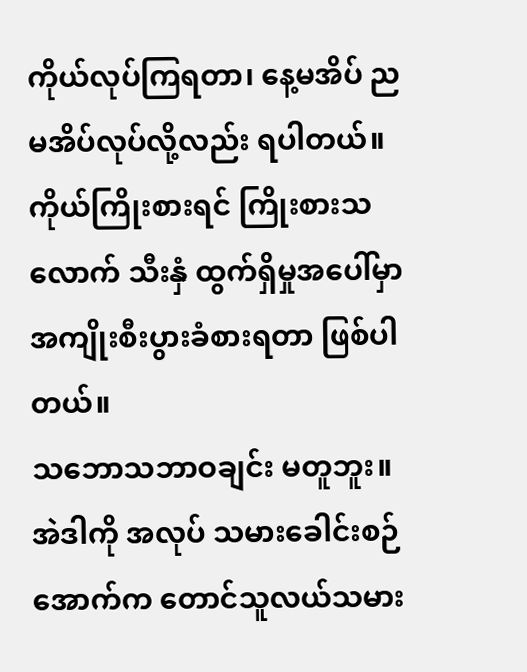ကိုယ်လုပ်ကြရတာ၊ နေ့မအိပ် ညမအိပ်လုပ်လို့လည်း ရပါတယ်။ ကိုယ်ကြိုးစားရင် ကြိုးစားသလောက် သီးနှံ ထွက်ရှိမှုအပေါ်မှာ အကျိုးစီးပွားခံစားရတာ ဖြစ်ပါတယ်။
သဘောသဘာဝချင်း မတူဘူး။ အဲဒါကို အလုပ် သမားခေါင်းစဉ်အောက်က တောင်သူလယ်သမား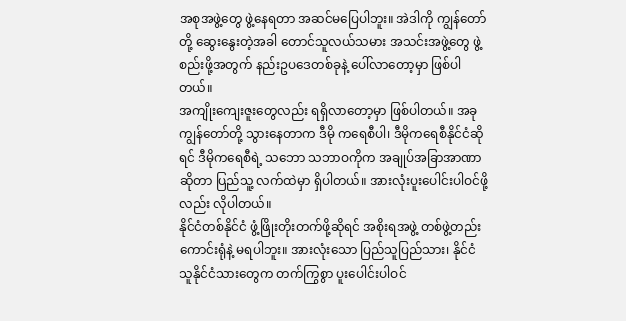အစုအဖွဲ့တွေ ဖွဲ့နေရတာ အဆင်မပြေပါဘူး။ အဲဒါကို ကျွန်တော်တို့ ဆွေးနွေးတဲ့အခါ တောင်သူလယ်သမား အသင်းအဖွဲ့တွေ ဖွဲ့စည်းဖို့အတွက် နည်းဥပဒေတစ်ခုနဲ့ ပေါ်လာတော့မှာ ဖြစ်ပါတယ်။
အကျိုးကျေးဇူးတွေလည်း ရရှိလာတော့မှာ ဖြစ်ပါတယ်။ အခုကျွန်တော်တို့ သွားနေတာက ဒီမို ကရေစီပါ၊ ဒီမိုကရေစီနိုင်ငံဆိုရင် ဒီမိုကရေစီရဲ့ သဘော သဘာဝကိုက အချုပ်အခြာအာဏာဆိုတာ ပြည်သူ့ လက်ထဲမှာ ရှိပါတယ်။ အားလုံးပူးပေါင်းပါဝင်ဖို့လည်း လိုပါတယ်။
နိုင်ငံတစ်နိုင်ငံ ဖွံ့ဖြိုးတိုးတက်ဖို့ဆိုရင် အစိုးရအဖွဲ့ တစ်ဖွဲ့တည်း ကောင်းရုံနဲ့ မရပါဘူး။ အားလုံးသော ပြည်သူပြည်သား၊ နိုင်ငံသူနိုင်ငံသားတွေက တက်ကြွစွာ ပူးပေါင်းပါဝင်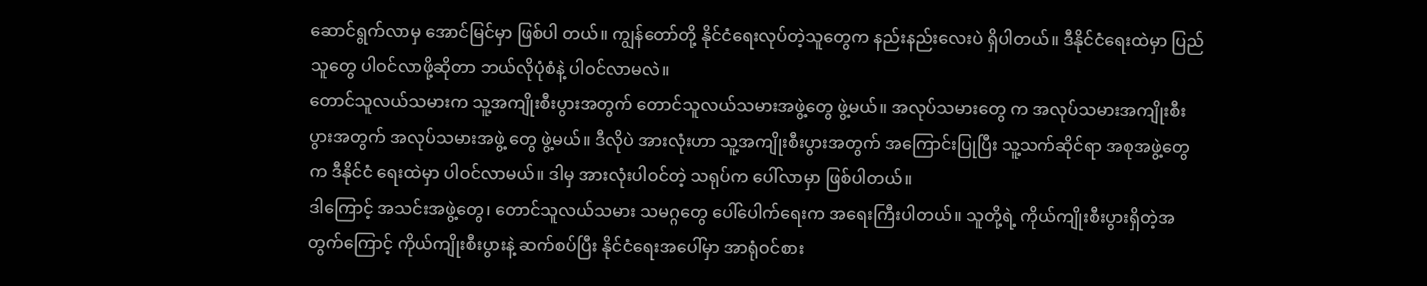ဆောင်ရွက်လာမှ အောင်မြင်မှာ ဖြစ်ပါ တယ်။ ကျွန်တော်တို့ နိုင်ငံရေးလုပ်တဲ့သူတွေက နည်းနည်းလေးပဲ ရှိပါတယ်။ ဒီနိုင်ငံရေးထဲမှာ ပြည်သူတွေ ပါဝင်လာဖို့ဆိုတာ ဘယ်လိုပုံစံနဲ့ ပါဝင်လာမလဲ။
တောင်သူလယ်သမားက သူ့အကျိုးစီးပွားအတွက် တောင်သူလယ်သမားအဖွဲ့တွေ ဖွဲ့မယ်။ အလုပ်သမားတွေ က အလုပ်သမားအကျိုးစီးပွားအတွက် အလုပ်သမားအဖွဲ့ တွေ ဖွဲ့မယ်။ ဒီလိုပဲ အားလုံးဟာ သူ့အကျိုးစီးပွားအတွက် အကြောင်းပြုပြီး သူ့သက်ဆိုင်ရာ အစုအဖွဲ့တွေက ဒီနိုင်ငံ ရေးထဲမှာ ပါဝင်လာမယ်။ ဒါမှ အားလုံးပါဝင်တဲ့ သရုပ်က ပေါ်လာမှာ ဖြစ်ပါတယ်။
ဒါကြောင့် အသင်းအဖွဲ့တွေ၊ တောင်သူလယ်သမား သမဂ္ဂတွေ ပေါ်ပေါက်ရေးက အရေးကြီးပါတယ်။ သူတို့ရဲ့ ကိုယ်ကျိုးစီးပွားရှိတဲ့အတွက်ကြောင့် ကိုယ်ကျိုးစီးပွားနဲ့ ဆက်စပ်ပြီး နိုင်ငံရေးအပေါ်မှာ အာရုံဝင်စား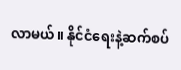လာမယ်။ နိုင်ငံရေးနဲ့ဆက်စပ်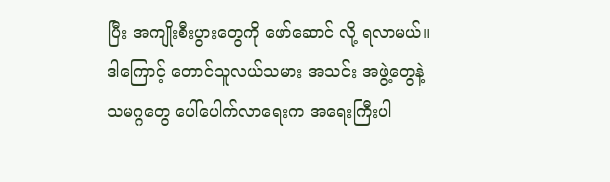ပြီး အကျိုးစီးပွားတွေကို ဖော်ဆောင် လို့ ရလာမယ်။ ဒါကြောင့် တောင်သူလယ်သမား အသင်း အဖွဲ့တွေနဲ့ သမဂ္ဂတွေ ပေါ်ပေါက်လာရေးက အရေးကြီးပါ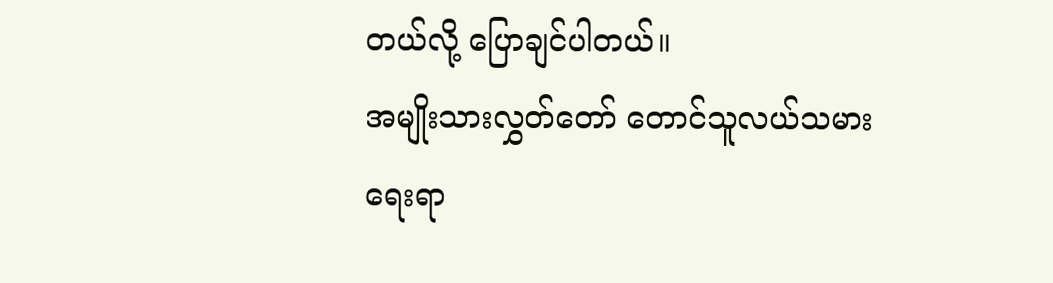တယ်လို့ ပြောချင်ပါတယ်။
အမျိုးသားလွှတ်တော် တောင်သူလယ်သမားရေးရာ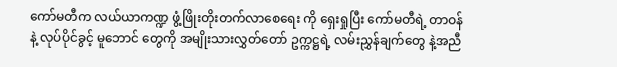ကော်မတီက လယ်ယာကဏ္ဍ ဖွံ့ဖြိုးတိုးတက်လာစေရေး ကို ရှေးရှုပြီး ကော်မတီရဲ့ တာဝန်နဲ့ လုပ်ပိုင်ခွင့် မူဘောင် တွေကို အမျိုးသားလွှတ်တော် ဥက္ကဋ္ဌရဲ့ လမ်းညွှန်ချက်တွေ နဲ့အညီ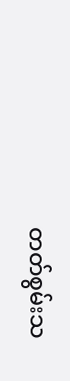တတ်စွမ်းသ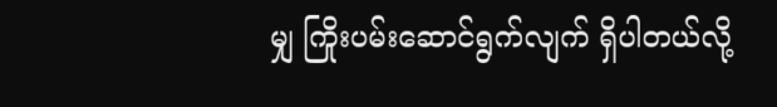မျှ ကြိုးပမ်းဆောင်ရွက်လျက် ရှိပါတယ်လို့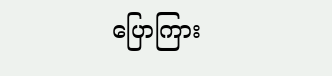ပြောကြား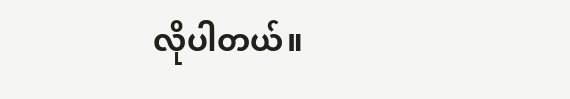လိုပါတယ်။